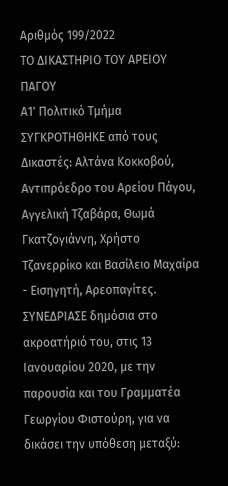Αριθμός 199/2022
ΤΟ ΔΙΚΑΣΤΗΡΙΟ ΤΟΥ ΑΡΕΙΟΥ ΠΑΓΟΥ
Α1' Πολιτικό Τμήμα
ΣΥΓΚΡΟΤΗΘΗΚΕ από τους Δικαστές: Αλτάνα Κοκκοβού, Αντιπρόεδρο του Αρείου Πάγου, Αγγελική Τζαβάρα, Θωμά Γκατζογιάννη, Χρήστο Τζανερρίκο και Βασίλειο Μαχαίρα - Εισηγητή, Αρεοπαγίτες.
ΣΥΝΕΔΡΙΑΣΕ δημόσια στο ακροατήριό του, στις 13 Ιανουαρίου 2020, με την παρουσία και του Γραμματέα Γεωργίου Φιστούρη, για να δικάσει την υπόθεση μεταξύ: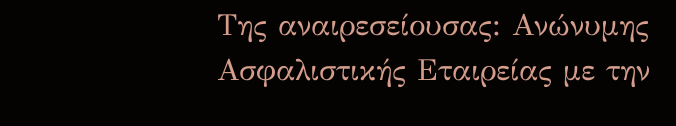Της αναιρεσείουσας: Ανώνυμης Ασφαλιστικής Εταιρείας με την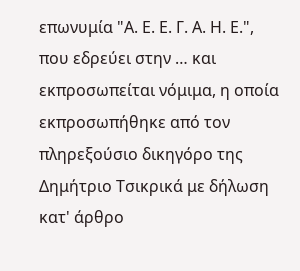επωνυμία "Α. Ε. Ε. Γ. Α. Η. Ε.", που εδρεύει στην … και εκπροσωπείται νόμιμα, η οποία εκπροσωπήθηκε από τον πληρεξούσιο δικηγόρο της Δημήτριο Τσικρικά με δήλωση κατ' άρθρο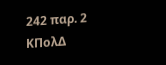242 παρ. 2 ΚΠολΔ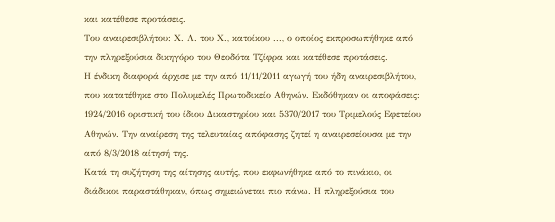και κατέθεσε προτάσεις.
Του αναιρεσιβλήτου: Χ. Λ. του Χ., κατοίκου ..., ο οποίος εκπροσωπήθηκε από την πληρεξούσια δικηγόρο του Θεοδότα Τζίφρα και κατέθεσε προτάσεις.
Η ένδικη διαφορά άρχισε με την από 11/11/2011 αγωγή του ήδη αναιρεσιβλήτου, που κατατέθηκε στο Πολυμελές Πρωτοδικείο Αθηνών. Εκδόθηκαν οι αποφάσεις: 1924/2016 οριστική του ίδιου Δικαστηρίου και 5370/2017 του Τριμελούς Εφετείου Αθηνών. Την αναίρεση της τελευταίας απόφασης ζητεί η αναιρεσείουσα με την από 8/3/2018 αίτησή της.
Κατά τη συζήτηση της αίτησης αυτής, που εκφωνήθηκε από το πινάκιο, οι διάδικοι παραστάθηκαν, όπως σημειώνεται πιο πάνω. Η πληρεξούσια του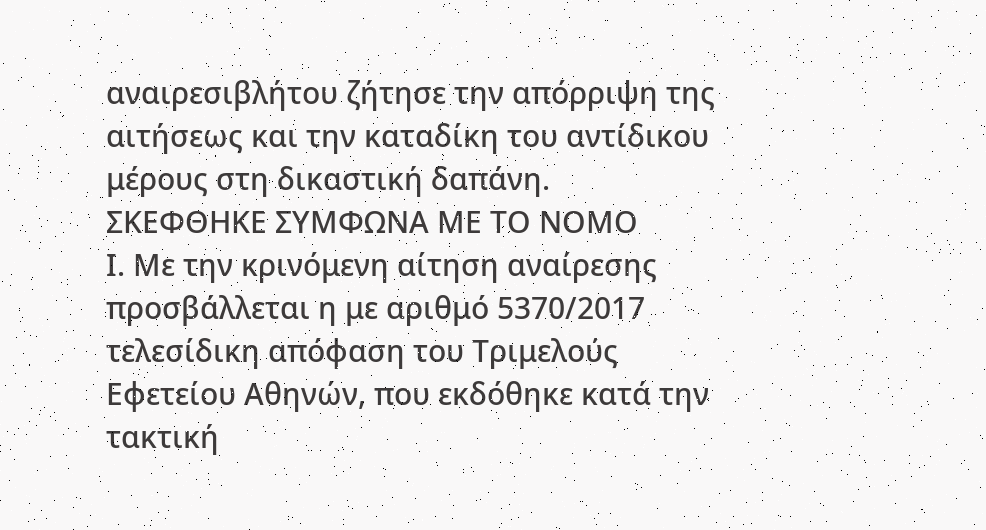αναιρεσιβλήτου ζήτησε την απόρριψη της αιτήσεως και την καταδίκη του αντίδικου μέρους στη δικαστική δαπάνη.
ΣΚΕΦΘΗΚΕ ΣΥΜΦΩΝΑ ΜΕ ΤΟ ΝΟΜΟ
Ι. Με την κρινόμενη αίτηση αναίρεσης προσβάλλεται η με αριθμό 5370/2017 τελεσίδικη απόφαση του Τριμελούς Εφετείου Αθηνών, που εκδόθηκε κατά την τακτική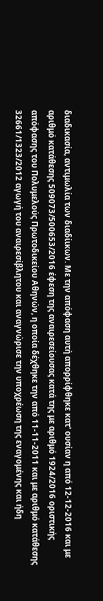διαδικασία, αντιμωλία των διαδίικων. Με την απόφαση αυτή απορρίφθηκε κατ' ουσίαν η από 12-12-2016 και με αριθμό κατάθεσης 509073/500653/2016 έφεση της αναιρεσείουσας κατά της με αριθμό 1924/2016 οριστικής απόφασης του Πολυμελούς Πρωτοδικείου Αθηνών, η οποία δέχθηκε την από 11-11-2011 και με αριθμό κατάθεσης 32661/1323/2012 αγωγή του αναιρεσίβλητου και αναγνώρισε την υποχρέωση της εναγομένης και ήδη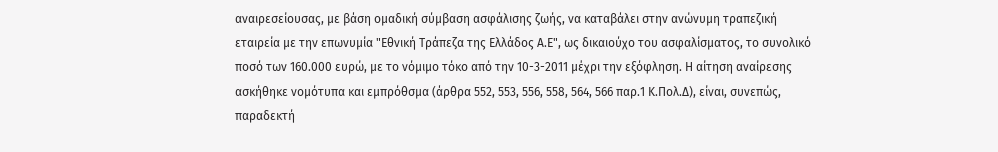αναιρεσείουσας, με βάση ομαδική σύμβαση ασφάλισης ζωής, να καταβάλει στην ανώνυμη τραπεζική εταιρεία με την επωνυμία "Εθνική Τράπεζα της Ελλάδος Α.Ε", ως δικαιούχο του ασφαλίσματος, το συνολικό ποσό των 160.000 ευρώ, με το νόμιμο τόκο από την 10-3-2011 μέχρι την εξόφληση. Η αίτηση αναίρεσης ασκήθηκε νομότυπα και εμπρόθσμα (άρθρα 552, 553, 556, 558, 564, 566 παρ.1 Κ.Πολ.Δ), είναι, συνεπώς, παραδεκτή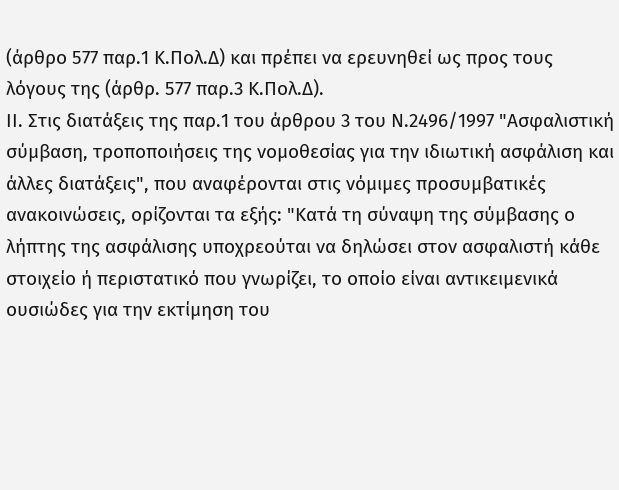(άρθρο 577 παρ.1 Κ.Πολ.Δ) και πρέπει να ερευνηθεί ως προς τους λόγους της (άρθρ. 577 παρ.3 Κ.Πολ.Δ).
ΙΙ. Στις διατάξεις της παρ.1 του άρθρου 3 του Ν.2496/1997 "Ασφαλιστική σύμβαση, τροποποιήσεις της νομοθεσίας για την ιδιωτική ασφάλιση και άλλες διατάξεις", που αναφέρονται στις νόμιμες προσυμβατικές ανακοινώσεις, ορίζονται τα εξής: "Κατά τη σύναψη της σύμβασης ο λήπτης της ασφάλισης υποχρεούται να δηλώσει στον ασφαλιστή κάθε στοιχείο ή περιστατικό που γνωρίζει, το οποίο είναι αντικειμενικά ουσιώδες για την εκτίμηση του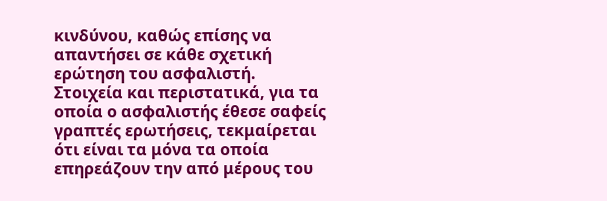κινδύνου, καθώς επίσης να απαντήσει σε κάθε σχετική ερώτηση του ασφαλιστή. Στοιχεία και περιστατικά, για τα οποία ο ασφαλιστής έθεσε σαφείς γραπτές ερωτήσεις, τεκμαίρεται ότι είναι τα μόνα τα οποία επηρεάζουν την από μέρους του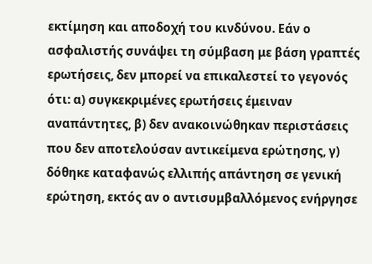εκτίμηση και αποδοχή του κινδύνου. Εάν ο ασφαλιστής συνάψει τη σύμβαση με βάση γραπτές ερωτήσεις, δεν μπορεί να επικαλεστεί το γεγονός ότι: α) συγκεκριμένες ερωτήσεις έμειναν αναπάντητες, β) δεν ανακοινώθηκαν περιστάσεις που δεν αποτελούσαν αντικείμενα ερώτησης, γ) δόθηκε καταφανώς ελλιπής απάντηση σε γενική ερώτηση, εκτός αν ο αντισυμβαλλόμενος ενήργησε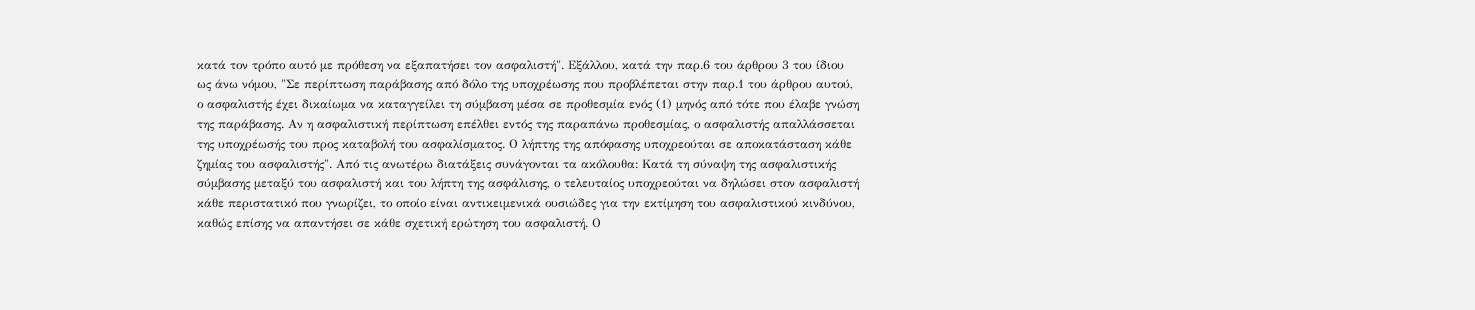κατά τον τρόπο αυτό με πρόθεση να εξαπατήσει τον ασφαλιστή". Εξάλλου, κατά την παρ.6 του άρθρου 3 του ίδιου ως άνω νόμου, "Σε περίπτωση παράβασης από δόλο της υποχρέωσης που προβλέπεται στην παρ.1 του άρθρου αυτού, ο ασφαλιστής έχει δικαίωμα να καταγγείλει τη σύμβαση μέσα σε προθεσμία ενός (1) μηνός από τότε που έλαβε γνώση της παράβασης. Αν η ασφαλιστική περίπτωση επέλθει εντός της παραπάνω προθεσμίας, ο ασφαλιστής απαλλάσσεται της υποχρέωσής του προς καταβολή του ασφαλίσματος. Ο λήπτης της απόφασης υποχρεούται σε αποκατάσταση κάθε ζημίας του ασφαλιστής". Από τις ανωτέρω διατάξεις συνάγονται τα ακόλουθα: Κατά τη σύναψη της ασφαλιστικής σύμβασης μεταξύ του ασφαλιστή και του λήπτη της ασφάλισης, ο τελευταίος υποχρεούται να δηλώσει στον ασφαλιστή κάθε περιστατικό που γνωρίζει, το οποίο είναι αντικειμενικά ουσιώδες για την εκτίμηση του ασφαλιστικού κινδύνου, καθώς επίσης να απαντήσει σε κάθε σχετική ερώτηση του ασφαλιστή. Ο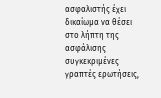ασφαλιστής έχει δικαίωμα να θέσει στο λήπτη της ασφάλισης συγκεκριμένες γραπτές ερωτήσεις,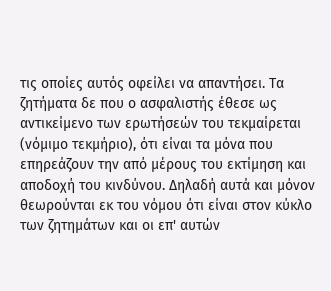τις οποίες αυτός οφείλει να απαντήσει. Τα ζητήματα δε που ο ασφαλιστής έθεσε ως αντικείμενο των ερωτήσεών του τεκμαίρεται (νόμιμο τεκμήριο), ότι είναι τα μόνα που επηρεάζουν την από μέρους του εκτίμηση και αποδοχή του κινδύνου. Δηλαδή αυτά και μόνον θεωρούνται εκ του νόμου ότι είναι στον κύκλο των ζητημάτων και οι επ' αυτών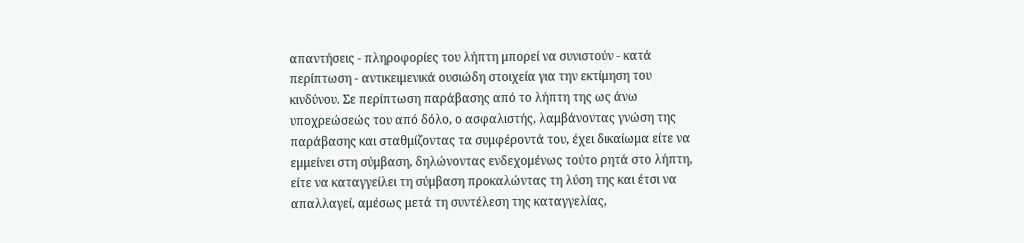απαντήσεις - πληροφορίες του λήπτη μπορεί να συνιστούν - κατά περίπτωση - αντικειμενικά ουσιώδη στοιχεία για την εκτίμηση του κινδύνου. Σε περίπτωση παράβασης από το λήπτη της ως άνω υποχρεώσεώς του από δόλο, ο ασφαλιστής, λαμβάνοντας γνώση της παράβασης και σταθμίζοντας τα συμφέροντά του, έχει δικαίωμα είτε να εμμείνει στη σύμβαση, δηλώνοντας ενδεχομένως τούτο ρητά στο λήπτη, είτε να καταγγείλει τη σύμβαση προκαλώντας τη λύση της και έτσι να απαλλαγεί, αμέσως μετά τη συντέλεση της καταγγελίας,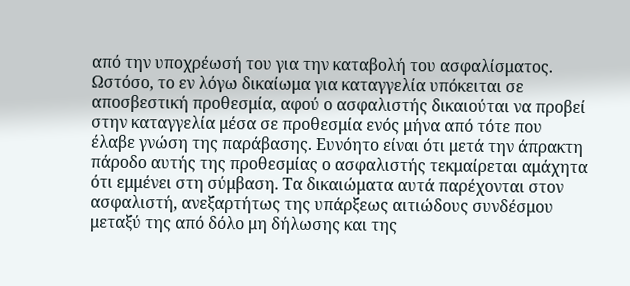από την υποχρέωσή του για την καταβολή του ασφαλίσματος. Ωστόσο, το εν λόγω δικαίωμα για καταγγελία υπόκειται σε αποσβεστική προθεσμία, αφού ο ασφαλιστής δικαιούται να προβεί στην καταγγελία μέσα σε προθεσμία ενός μήνα από τότε που έλαβε γνώση της παράβασης. Ευνόητο είναι ότι μετά την άπρακτη πάροδο αυτής της προθεσμίας ο ασφαλιστής τεκμαίρεται αμάχητα ότι εμμένει στη σύμβαση. Τα δικαιώματα αυτά παρέχονται στον ασφαλιστή, ανεξαρτήτως της υπάρξεως αιτιώδους συνδέσμου μεταξύ της από δόλο μη δήλωσης και της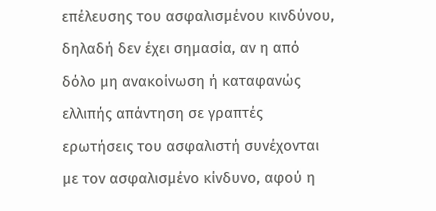επέλευσης του ασφαλισμένου κινδύνου, δηλαδή δεν έχει σημασία, αν η από δόλο μη ανακοίνωση ή καταφανώς ελλιπής απάντηση σε γραπτές ερωτήσεις του ασφαλιστή συνέχονται με τον ασφαλισμένο κίνδυνο, αφού η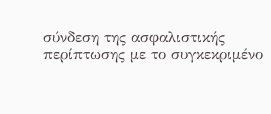σύνδεση της ασφαλιστικής περίπτωσης με το συγκεκριμένο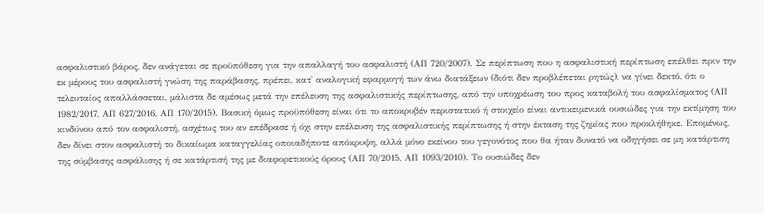ασφαλιστικό βάρος, δεν ανάγεται σε προϋπόθεση για την απαλλαγή του ασφαλιστή (ΑΠ 720/2007). Σε περίπτωση που η ασφαλιστική περίπτωση επέλθει πριν την εκ μέρους του ασφαλιστή γνώση της παράβασης, πρέπει, κατ' αναλογική εφαρμογή των άνω διατάξεων (διότι δεν προβλέπεται ρητώς), να γίνει δεκτό, ότι ο τελευταίος απαλλάσσεται, μάλιστα δε αμέσως μετά την επέλευση της ασφαλιστικής περίπτωσης, από την υποχρέωση του προς καταβολή του ασφαλίσματος (ΑΠ 1982/2017, ΑΠ 627/2016, ΑΠ 170/2015). Βασική όμως προϋπόθεση είναι ότι το αποκρυβέν περιστατικό ή στοιχείο είναι αντικειμενικά ουσιώδες για την εκτίμηση του κινδύνου από τον ασφαλιστή, ασχέτως του αν επέδρασε ή όχι στην επέλευση της ασφαλιστικής περίπτωσης ή στην έκταση της ζημίας που προκλήθηκε. Επομένως, δεν δίνει στον ασφαλιστή το δικαίωμα καταγγελίας οποιαδήποτε απόκρυψη, αλλά μόνο εκείνου του γεγονότος που θα ήταν δυνατό να οδηγήσει σε μη κατάρτιση της σύμβασης ασφάλισης ή σε κατάρτισή της με διαφορετικούς όρους (ΑΠ 70/2015, ΑΠ 1093/2010). Το ουσιώδες δεν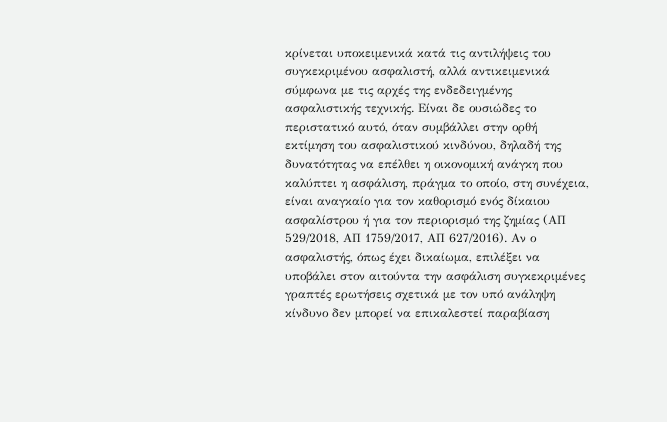κρίνεται υποκειμενικά κατά τις αντιλήψεις του συγκεκριμένου ασφαλιστή, αλλά αντικειμενικά σύμφωνα με τις αρχές της ενδεδειγμένης ασφαλιστικής τεχνικής. Είναι δε ουσιώδες το περιστατικό αυτό, όταν συμβάλλει στην ορθή εκτίμηση του ασφαλιστικού κινδύνου, δηλαδή της δυνατότητας να επέλθει η οικονομική ανάγκη που καλύπτει η ασφάλιση, πράγμα το οποίο, στη συνέχεια, είναι αναγκαίο για τον καθορισμό ενός δίκαιου ασφαλίστρου ή για τον περιορισμό της ζημίας (ΑΠ 529/2018, ΑΠ 1759/2017, ΑΠ 627/2016). Αν ο ασφαλιστής, όπως έχει δικαίωμα, επιλέξει να υποβάλει στον αιτούντα την ασφάλιση συγκεκριμένες γραπτές ερωτήσεις σχετικά με τον υπό ανάληψη κίνδυνο δεν μπορεί να επικαλεστεί παραβίαση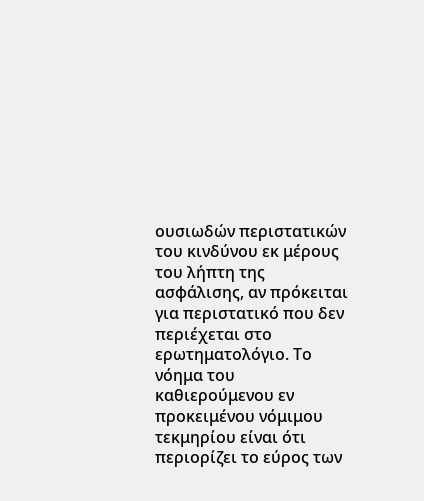ουσιωδών περιστατικών του κινδύνου εκ μέρους του λήπτη της ασφάλισης, αν πρόκειται για περιστατικό που δεν περιέχεται στο ερωτηματολόγιο. Το νόημα του καθιερούμενου εν προκειμένου νόμιμου τεκμηρίου είναι ότι περιορίζει το εύρος των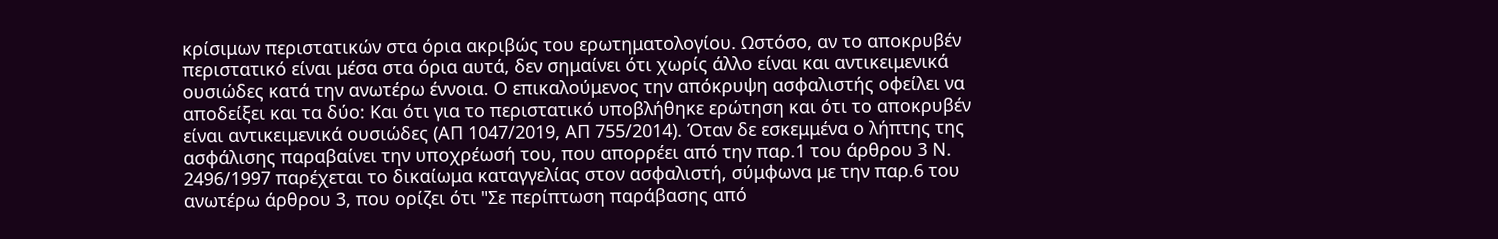κρίσιμων περιστατικών στα όρια ακριβώς του ερωτηματολογίου. Ωστόσο, αν το αποκρυβέν περιστατικό είναι μέσα στα όρια αυτά, δεν σημαίνει ότι χωρίς άλλο είναι και αντικειμενικά ουσιώδες κατά την ανωτέρω έννοια. Ο επικαλούμενος την απόκρυψη ασφαλιστής οφείλει να αποδείξει και τα δύο: Και ότι για το περιστατικό υποβλήθηκε ερώτηση και ότι το αποκρυβέν είναι αντικειμενικά ουσιώδες (ΑΠ 1047/2019, ΑΠ 755/2014). Όταν δε εσκεμμένα ο λήπτης της ασφάλισης παραβαίνει την υποχρέωσή του, που απορρέει από την παρ.1 του άρθρου 3 Ν. 2496/1997 παρέχεται το δικαίωμα καταγγελίας στον ασφαλιστή, σύμφωνα με την παρ.6 του ανωτέρω άρθρου 3, που ορίζει ότι "Σε περίπτωση παράβασης από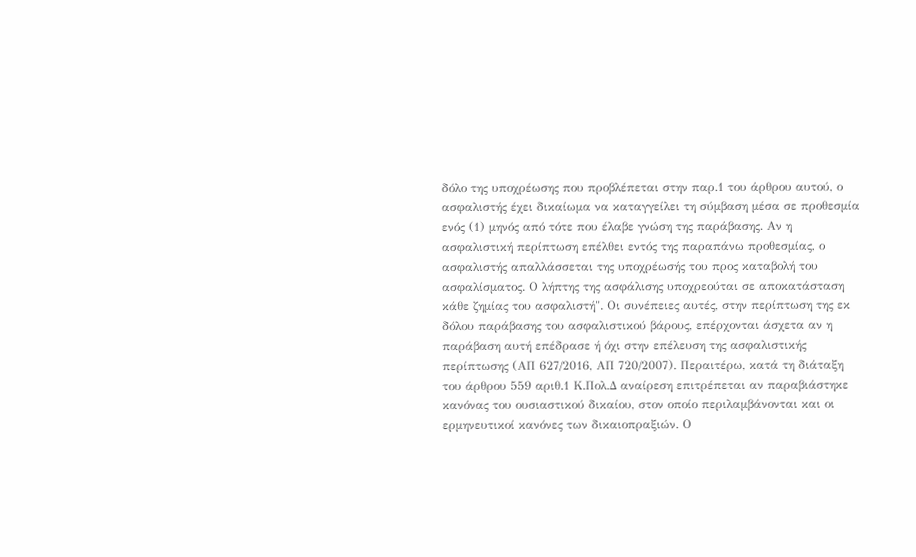δόλο της υποχρέωσης που προβλέπεται στην παρ.1 του άρθρου αυτού, ο ασφαλιστής έχει δικαίωμα να καταγγείλει τη σύμβαση μέσα σε προθεσμία ενός (1) μηνός από τότε που έλαβε γνώση της παράβασης. Αν η ασφαλιστική περίπτωση επέλθει εντός της παραπάνω προθεσμίας, ο ασφαλιστής απαλλάσσεται της υποχρέωσής του προς καταβολή του ασφαλίσματος. Ο λήπτης της ασφάλισης υποχρεούται σε αποκατάσταση κάθε ζημίας του ασφαλιστή". Οι συνέπειες αυτές, στην περίπτωση της εκ δόλου παράβασης του ασφαλιστικού βάρους, επέρχονται άσχετα αν η παράβαση αυτή επέδρασε ή όχι στην επέλευση της ασφαλιστικής περίπτωσης (ΑΠ 627/2016, ΑΠ 720/2007). Περαιτέρω, κατά τη διάταξη του άρθρου 559 αριθ.1 Κ.Πολ.Δ αναίρεση επιτρέπεται αν παραβιάστηκε κανόνας του ουσιαστικού δικαίου, στον οποίο περιλαμβάνονται και οι ερμηνευτικοί κανόνες των δικαιοπραξιών. Ο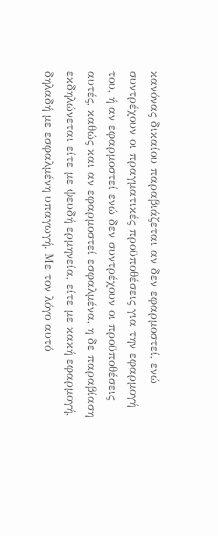κανόνας δικαίου παραβιάζεται αν δεν εφαρμοστεί, ενώ συντρέχουν οι πραγματικές προϋποθέσεις για την εφαρμογή του, ή αν εφαρμοστεί ενώ δεν συντρέχουν οι προϋποθέσεις αυτές, καθώς και αν εφαρμοστεί εσφαλμένα, η δε παραβίαση εκδηλώνεται είτε με ψευδή ερμηνεία, είτε με κακή εφαρμογή, δηλαδή με εσφαλμένη υπαγωγή. Με τον λόγο αυτό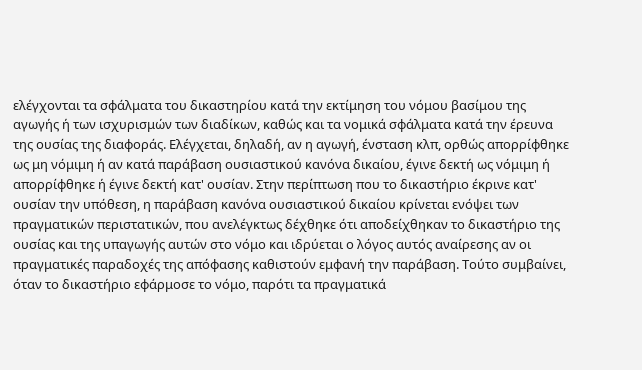ελέγχονται τα σφάλματα του δικαστηρίου κατά την εκτίμηση του νόμου βασίμου της αγωγής ή των ισχυρισμών των διαδίκων, καθώς και τα νομικά σφάλματα κατά την έρευνα της ουσίας της διαφοράς. Ελέγχεται, δηλαδή, αν η αγωγή, ένσταση κλπ, ορθώς απορρίφθηκε ως μη νόμιμη ή αν κατά παράβαση ουσιαστικού κανόνα δικαίου, έγινε δεκτή ως νόμιμη ή απορρίφθηκε ή έγινε δεκτή κατ' ουσίαν. Στην περίπτωση που το δικαστήριο έκρινε κατ' ουσίαν την υπόθεση, η παράβαση κανόνα ουσιαστικού δικαίου κρίνεται ενόψει των πραγματικών περιστατικών, που ανελέγκτως δέχθηκε ότι αποδείχθηκαν το δικαστήριο της ουσίας και της υπαγωγής αυτών στο νόμο και ιδρύεται ο λόγος αυτός αναίρεσης αν οι πραγματικές παραδοχές της απόφασης καθιστούν εμφανή την παράβαση. Τούτο συμβαίνει, όταν το δικαστήριο εφάρμοσε το νόμο, παρότι τα πραγματικά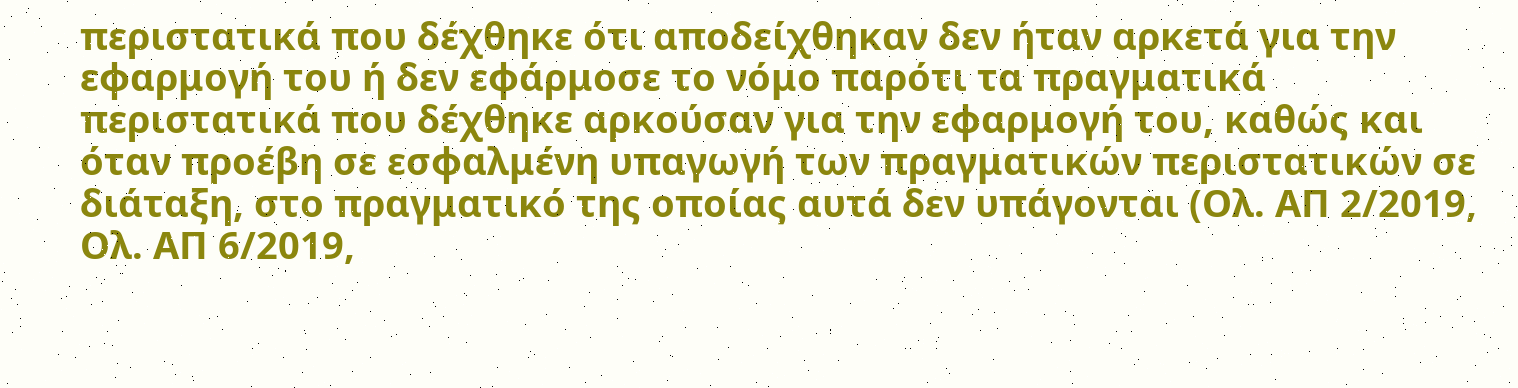περιστατικά που δέχθηκε ότι αποδείχθηκαν δεν ήταν αρκετά για την εφαρμογή του ή δεν εφάρμοσε το νόμο παρότι τα πραγματικά περιστατικά που δέχθηκε αρκούσαν για την εφαρμογή του, καθώς και όταν προέβη σε εσφαλμένη υπαγωγή των πραγματικών περιστατικών σε διάταξη, στο πραγματικό της οποίας αυτά δεν υπάγονται (Ολ. ΑΠ 2/2019, Ολ. ΑΠ 6/2019,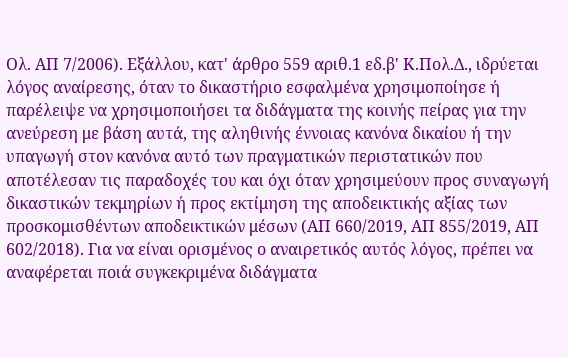Ολ. ΑΠ 7/2006). Εξάλλου, κατ' άρθρο 559 αριθ.1 εδ.β' Κ.Πολ.Δ., ιδρύεται λόγος αναίρεσης, όταν το δικαστήριο εσφαλμένα χρησιμοποίησε ή παρέλειψε να χρησιμοποιήσει τα διδάγματα της κοινής πείρας για την ανεύρεση με βάση αυτά, της αληθινής έννοιας κανόνα δικαίου ή την υπαγωγή στον κανόνα αυτό των πραγματικών περιστατικών που αποτέλεσαν τις παραδοχές του και όχι όταν χρησιμεύουν προς συναγωγή δικαστικών τεκμηρίων ή προς εκτίμηση της αποδεικτικής αξίας των προσκομισθέντων αποδεικτικών μέσων (ΑΠ 660/2019, ΑΠ 855/2019, ΑΠ 602/2018). Για να είναι ορισμένος ο αναιρετικός αυτός λόγος, πρέπει να αναφέρεται ποιά συγκεκριμένα διδάγματα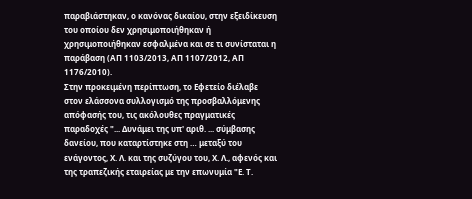παραβιάστηκαν, ο κανόνας δικαίου, στην εξειδίκευση του οποίου δεν χρησιμοποιήθηκαν ή χρησιμοποιήθηκαν εσφαλμένα και σε τι συνίσταται η παράβαση (ΑΠ 1103/2013, ΑΠ 1107/2012, ΑΠ 1176/2010).
Στην προκειμένη περίπτωση, το Εφετείο διέλαβε στον ελάσσονα συλλογισμό της προσβαλλόμενης απόφασής του, τις ακόλουθες πραγματικές παραδοχές "... Δυνάμει της υπ' αριθ. ... σύμβασης δανείου, που καταρτίστηκε στη … μεταξύ του ενάγοντος, Χ. Λ. και της συζύγου του, Χ. Λ., αφενός και της τραπεζικής εταιρείας με την επωνυμία "Ε. Τ.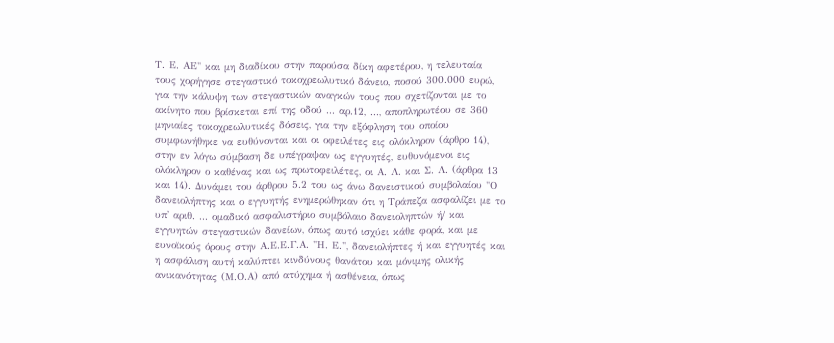Τ. Ε. ΑΕ" και μη διαδίκου στην παρούσα δίκη αφετέρου, η τελευταία τους χορήγησε στεγαστικό τοκοχρεωλυτικό δάνειο, ποσού 300.000 ευρώ, για την κάλυψη των στεγαστικών αναγκών τους που σχετίζονται με το ακίνητο που βρίσκεται επί της οδού ... αρ.12, ..., αποπληρωτέου σε 360 μηνιαίες τοκοχρεωλυτικές δόσεις, για την εξόφληση του οποίου συμφωνήθηκε να ευθύνονται και οι οφειλέτες εις ολόκληρον (άρθρο 14), στην εν λόγω σύμβαση δε υπέγραψαν ως εγγυητές, ευθυνόμενοι εις ολόκληρον ο καθένας και ως πρωτοφειλέτες, οι Α. Λ. και Σ. Λ. (άρθρα 13 και 14). Δυνάμει του άρθρου 5.2 του ως άνω δανειστικού συμβολαίου "Ο δανειολήπτης και ο εγγυητής ενημερώθηκαν ότι η Τράπεζα ασφαλίζει με το υπ' αριθ. ... ομαδικό ασφαλιστήριο συμβόλαιο δανειοληπτών ή/ και εγγυητών στεγαστικών δανείων, όπως αυτό ισχύει κάθε φορά, και με ευνοϊκούς όρους στην Α.Ε.Ε.Γ.Α. "Η. Ε.", δανειολήπτες ή και εγγυητές και η ασφάλιση αυτή καλύπτει κινδύνους θανάτου και μόνιμης ολικής ανικανότητας (Μ.Ο.Α) από ατύχημα ή ασθένεια, όπως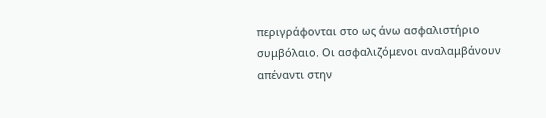περιγράφονται στο ως άνω ασφαλιστήριο συμβόλαιο. Οι ασφαλιζόμενοι αναλαμβάνουν απέναντι στην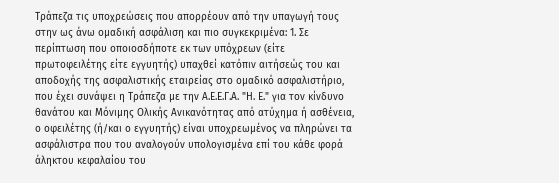Τράπεζα τις υποχρεώσεις που απορρέουν από την υπαγωγή τους στην ως άνω ομαδική ασφάλιση και πιο συγκεκριμένα: 1. Σε περίπτωση που οποιοσδήποτε εκ των υπόχρεων (είτε πρωτοφειλέτης είτε εγγυητής) υπαχθεί κατόπιν αιτήσεώς του και αποδοχής της ασφαλιστικής εταιρείας στο ομαδικό ασφαλιστήριο, που έχει συνάψει η Τράπεζα με την Α.Ε.Ε.Γ.Α. "Η. Ε." για τον κίνδυνο θανάτου και Μόνιμης Ολικής Ανικανότητας από ατύχημα ή ασθένεια, ο οφειλέτης (ή/και ο εγγυητής) είναι υποχρεωμένος να πληρώνει τα ασφάλιστρα που του αναλογούν υπολογισμένα επί του κάθε φορά άληκτου κεφαλαίου του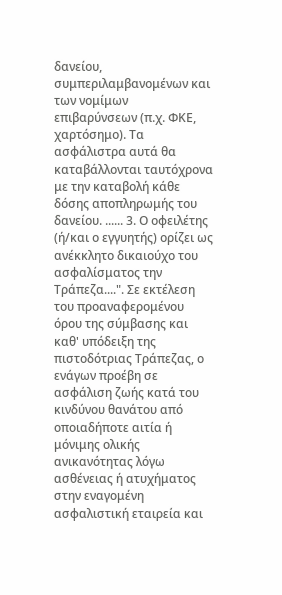δανείου, συμπεριλαμβανομένων και των νομίμων επιβαρύνσεων (π.χ. ΦΚΕ, χαρτόσημο). Τα ασφάλιστρα αυτά θα καταβάλλονται ταυτόχρονα με την καταβολή κάθε δόσης αποπληρωμής του δανείου. ...... 3. Ο οφειλέτης (ή/και ο εγγυητής) ορίζει ως ανέκκλητο δικαιούχο του ασφαλίσματος την Τράπεζα....". Σε εκτέλεση του προαναφερομένου όρου της σύμβασης και καθ' υπόδειξη της πιστοδότριας Τράπεζας, ο ενάγων προέβη σε ασφάλιση ζωής κατά του κινδύνου θανάτου από οποιαδήποτε αιτία ή μόνιμης ολικής ανικανότητας λόγω ασθένειας ή ατυχήματος στην εναγομένη ασφαλιστική εταιρεία και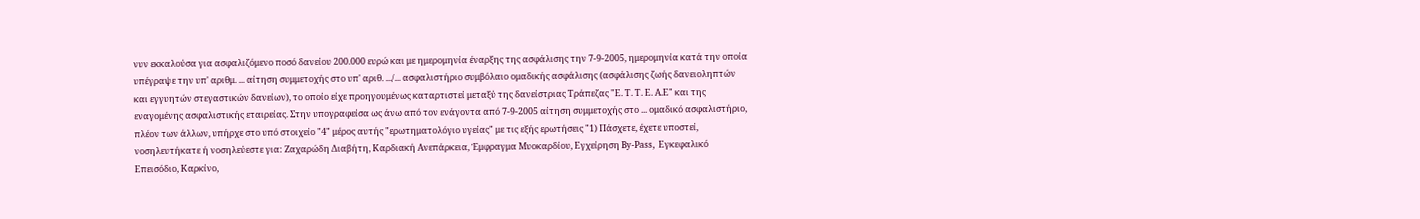νυν εκκαλούσα για ασφαλιζόμενο ποσό δανείου 200.000 ευρώ και με ημερομηνία έναρξης της ασφάλισης την 7-9-2005, ημερομηνία κατά την οποία υπέγραψε την υπ' αριθμ. ... αίτηση συμμετοχής στο υπ' αριθ. .../... ασφαλιστήριο συμβόλαιο ομαδικής ασφάλισης (ασφάλισης ζωής δανειοληπτών και εγγυητών στεγαστικών δανείων), το οποίο είχε προηγουμένως καταρτιστεί μεταξύ της δανείστριας Τράπεζας "Ε. Τ. Τ. Ε. Α.Ε" και της εναγομένης ασφαλιστικής εταιρείας. Στην υπογραφείσα ως άνω από τον ενάγοντα από 7-9-2005 αίτηση συμμετοχής στο ... ομαδικό ασφαλιστήριο, πλέον των άλλων, υπήρχε στο υπό στοιχείο "4" μέρος αυτής "ερωτηματολόγιο υγείας" με τις εξής ερωτήσεις "1) Πάσχετε, έχετε υποστεί, νοσηλευτήκατε ή νοσηλεύεστε για: Ζαχαρώδη Διαβήτη, Καρδιακή Ανεπάρκεια, Έμφραγμα Μυοκαρδίου, Εγχείρηση By-Pass, Εγκεφαλικό Επεισόδιο, Καρκίνο,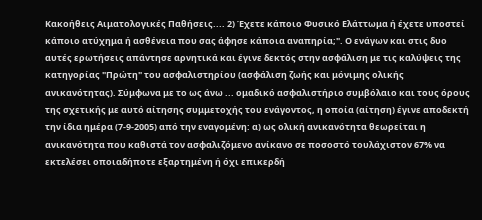Κακοήθεις Αιματολογικές Παθήσεις.... 2) Έχετε κάποιο Φυσικό Ελάττωμα ή έχετε υποστεί κάποιο ατύχημα ή ασθένεια που σας άφησε κάποια αναπηρία;". Ο ενάγων και στις δυο αυτές ερωτήσεις απάντησε αρνητικά και έγινε δεκτός στην ασφάλιση με τις καλύψεις της κατηγορίας "Πρώτη" του ασφαλιστηρίου (ασφάλιση ζωής και μόνιμης ολικής ανικανότητας). Σύμφωνα με το ως άνω ... ομαδικό ασφαλιστήριο συμβόλαιο και τους όρους της σχετικής με αυτό αίτησης συμμετοχής του ενάγοντος, η οποία (αίτηση) έγινε αποδεκτή την ίδια ημέρα (7-9-2005) από την εναγομένη: α) ως ολική ανικανότητα θεωρείται η ανικανότητα που καθιστά τον ασφαλιζόμενο ανίκανο σε ποσοστό τουλάχιστον 67% να εκτελέσει οποιαδήποτε εξαρτημένη ή όχι επικερδή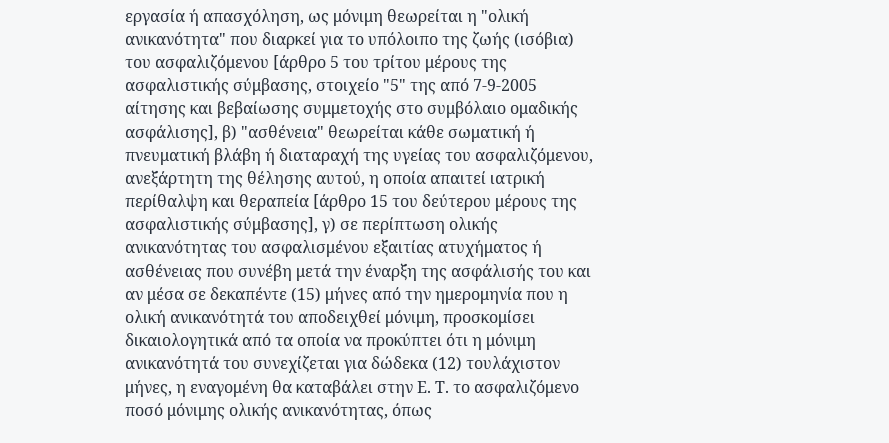εργασία ή απασχόληση, ως μόνιμη θεωρείται η "ολική ανικανότητα" που διαρκεί για το υπόλοιπο της ζωής (ισόβια) του ασφαλιζόμενου [άρθρο 5 του τρίτου μέρους της ασφαλιστικής σύμβασης, στοιχείο "5" της από 7-9-2005 αίτησης και βεβαίωσης συμμετοχής στο συμβόλαιο ομαδικής ασφάλισης], β) "ασθένεια" θεωρείται κάθε σωματική ή πνευματική βλάβη ή διαταραχή της υγείας του ασφαλιζόμενου, ανεξάρτητη της θέλησης αυτού, η οποία απαιτεί ιατρική περίθαλψη και θεραπεία [άρθρο 15 του δεύτερου μέρους της ασφαλιστικής σύμβασης], γ) σε περίπτωση ολικής ανικανότητας του ασφαλισμένου εξαιτίας ατυχήματος ή ασθένειας που συνέβη μετά την έναρξη της ασφάλισής του και αν μέσα σε δεκαπέντε (15) μήνες από την ημερομηνία που η ολική ανικανότητά του αποδειχθεί μόνιμη, προσκομίσει δικαιολογητικά από τα οποία να προκύπτει ότι η μόνιμη ανικανότητά του συνεχίζεται για δώδεκα (12) τουλάχιστον μήνες, η εναγομένη θα καταβάλει στην Ε. Τ. το ασφαλιζόμενο ποσό μόνιμης ολικής ανικανότητας, όπως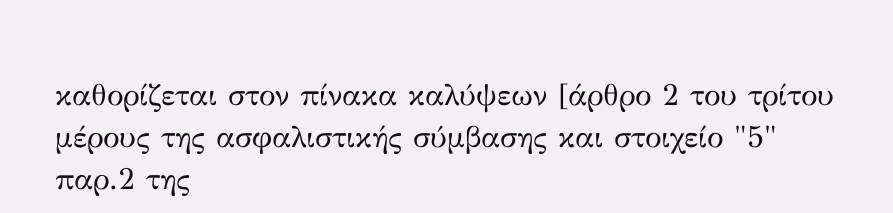καθορίζεται στον πίνακα καλύψεων [άρθρο 2 του τρίτου μέρους της ασφαλιστικής σύμβασης και στοιχείο "5" παρ.2 της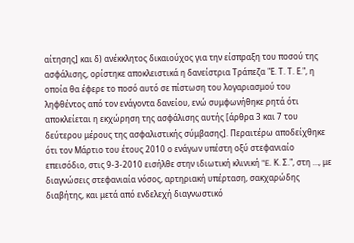αίτησης] και δ) ανέκκλητος δικαιούχος για την είσπραξη του ποσού της ασφάλισης, ορίστηκε αποκλειστικά η δανείστρια Τράπεζα "Ε. Τ. Τ. Ε.", η οποία θα έφερε το ποσό αυτό σε πίστωση του λογαριασμού του ληφθέντος από τον ενάγοντα δανείου, ενώ συμφωνήθηκε ρητά ότι αποκλείεται η εκχώρηση της ασφάλισης αυτής [άρθρα 3 και 7 του δεύτερου μέρους της ασφαλιστικής σύμβασης]. Περαιτέρω αποδείχθηκε ότι τον Μάρτιο του έτους 2010 ο ενάγων υπέστη οξύ στεφανιαίο επεισόδιο, στις 9-3-2010 εισήλθε στην ιδιωτική κλινική "E. Κ. Σ.", στη …, με διαγνώσεις στεφανιαία νόσος, αρτηριακή υπέρταση, σακχαρώδης διαβήτης, και μετά από ενδελεχή διαγνωστικό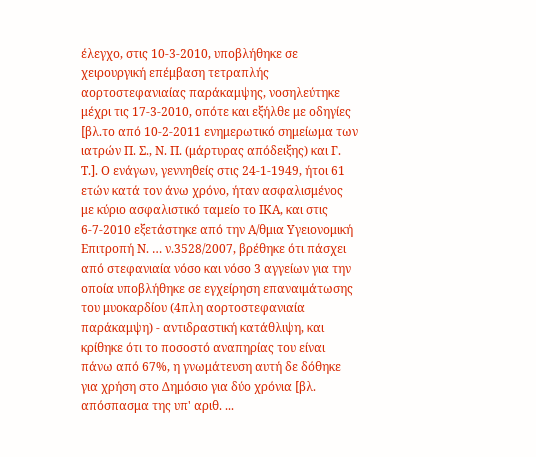έλεγχο, στις 10-3-2010, υποβλήθηκε σε χειρουργική επέμβαση τετραπλής αορτοστεφανιαίας παράκαμψης, νοσηλεύτηκε μέχρι τις 17-3-2010, οπότε και εξήλθε με οδηγίες [βλ.το από 10-2-2011 ενημερωτικό σημείωμα των ιατρών Π. Σ., Ν. Π. (μάρτυρας απόδειξης) και Γ. Τ.]. Ο ενάγων, γεννηθείς στις 24-1-1949, ήτοι 61 ετών κατά τον άνω χρόνο, ήταν ασφαλισμένος με κύριο ασφαλιστικό ταμείο το ΙΚΑ, και στις 6-7-2010 εξετάστηκε από την Α/θμια Υγειονομική Επιτροπή Ν. … ν.3528/2007, βρέθηκε ότι πάσχει από στεφανιαία νόσο και νόσο 3 αγγείων για την οποία υποβλήθηκε σε εγχείρηση επαναιμάτωσης του μυοκαρδίου (4πλη αορτοστεφανιαία παράκαμψη) - αντιδραστική κατάθλιψη, και κρίθηκε ότι το ποσοστό αναπηρίας του είναι πάνω από 67%, η γνωμάτευση αυτή δε δόθηκε για χρήση στο Δημόσιο για δύο χρόνια [βλ. απόσπασμα της υπ' αριθ. ...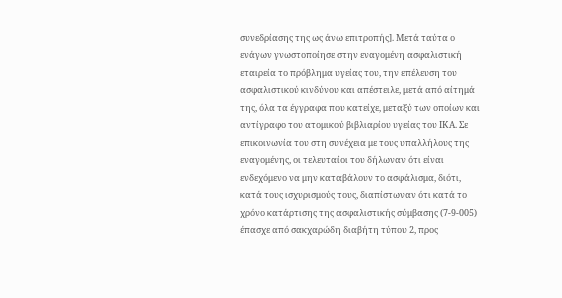συνεδρίασης της ως άνω επιτροπής]. Μετά ταύτα ο ενάγων γνωστοποίησε στην εναγομένη ασφαλιστική εταιρεία το πρόβλημα υγείας του, την επέλευση του ασφαλιστικού κινδύνου και απέστειλε, μετά από αίτημά της, όλα τα έγγραφα που κατείχε, μεταξύ των οποίων και αντίγραφο του ατομικού βιβλιαρίου υγείας του ΙΚΑ. Σε επικοινωνία του στη συνέχεια με τους υπαλλήλους της εναγομένης, οι τελευταίοι του δήλωναν ότι είναι ενδεχόμενο να μην καταβάλουν το ασφάλισμα, διότι, κατά τους ισχυρισμούς τους, διαπίστωναν ότι κατά το χρόνο κατάρτισης της ασφαλιστικής σύμβασης (7-9-005) έπασχε από σακχαρώδη διαβήτη τύπου 2, προς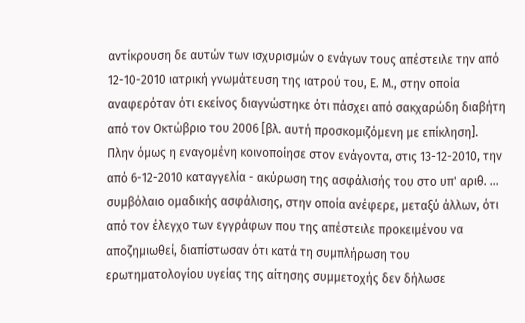αντίκρουση δε αυτών των ισχυρισμών ο ενάγων τους απέστειλε την από 12-10-2010 ιατρική γνωμάτευση της ιατρού του, Ε. Μ., στην οποία αναφερόταν ότι εκείνος διαγνώστηκε ότι πάσχει από σακχαρώδη διαβήτη από τον Οκτώβριο του 2006 [βλ. αυτή προσκομιζόμενη με επίκληση]. Πλην όμως η εναγομένη κοινοποίησε στον ενάγοντα, στις 13-12-2010, την από 6-12-2010 καταγγελία - ακύρωση της ασφάλισής του στο υπ' αριθ. ... συμβόλαιο ομαδικής ασφάλισης, στην οποία ανέφερε, μεταξύ άλλων, ότι από τον έλεγχο των εγγράφων που της απέστειλε προκειμένου να αποζημιωθεί, διαπίστωσαν ότι κατά τη συμπλήρωση του ερωτηματολογίου υγείας της αίτησης συμμετοχής δεν δήλωσε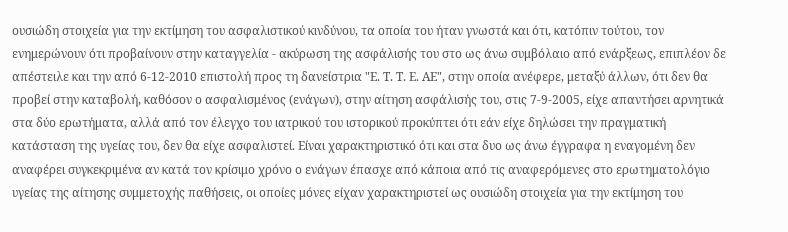ουσιώδη στοιχεία για την εκτίμηση του ασφαλιστικού κινδύνου, τα οποία του ήταν γνωστά και ότι, κατόπιν τούτου, τον ενημερώνουν ότι προβαίνουν στην καταγγελία - ακύρωση της ασφάλισής του στο ως άνω συμβόλαιο από ενάρξεως, επιπλέον δε απέστειλε και την από 6-12-2010 επιστολή προς τη δανείστρια "Ε. Τ. Τ. Ε. ΑΕ", στην οποία ανέφερε, μεταξύ άλλων, ότι δεν θα προβεί στην καταβολή, καθόσον ο ασφαλισμένος (ενάγων), στην αίτηση ασφάλισής του, στις 7-9-2005, είχε απαντήσει αρνητικά στα δύο ερωτήματα, αλλά από τον έλεγχο του ιατρικού του ιστορικού προκύπτει ότι εάν είχε δηλώσει την πραγματική κατάσταση της υγείας του, δεν θα είχε ασφαλιστεί. Είναι χαρακτηριστικό ότι και στα δυο ως άνω έγγραφα η εναγομένη δεν αναφέρει συγκεκριμένα αν κατά τον κρίσιμο χρόνο ο ενάγων έπασχε από κάποια από τις αναφερόμενες στο ερωτηματολόγιο υγείας της αίτησης συμμετοχής παθήσεις, οι οποίες μόνες είχαν χαρακτηριστεί ως ουσιώδη στοιχεία για την εκτίμηση του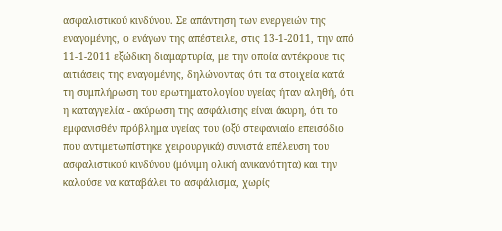ασφαλιστικού κινδύνου. Σε απάντηση των ενεργειών της εναγομένης, ο ενάγων της απέστειλε, στις 13-1-2011, την από 11-1-2011 εξώδικη διαμαρτυρία, με την οποία αντέκρουε τις αιτιάσεις της εναγομένης, δηλώνοντας ότι τα στοιχεία κατά τη συμπλήρωση του ερωτηματολογίου υγείας ήταν αληθή, ότι η καταγγελία - ακύρωση της ασφάλισης είναι άκυρη, ότι το εμφανισθέν πρόβλημα υγείας του (οξύ στεφανιαίο επεισόδιο που αντιμετωπίστηκε χειρουργικά) συνιστά επέλευση του ασφαλιστικού κινδύνου (μόνιμη ολική ανικανότητα) και την καλούσε να καταβάλει το ασφάλισμα, χωρίς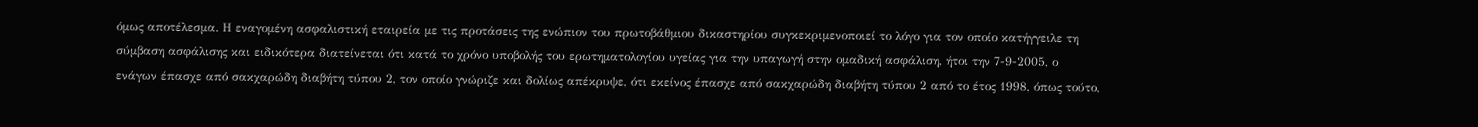όμως αποτέλεσμα. Η εναγομένη ασφαλιστική εταιρεία με τις προτάσεις της ενώπιον του πρωτοβάθμιου δικαστηρίου συγκεκριμενοποιεί το λόγο για τον οποίο κατήγγειλε τη σύμβαση ασφάλισης και ειδικότερα διατείνεται ότι κατά το χρόνο υποβολής του ερωτηματολογίου υγείας για την υπαγωγή στην ομαδική ασφάλιση, ήτοι την 7-9-2005, ο ενάγων έπασχε από σακχαρώδη διαβήτη τύπου 2, τον οποίο γνώριζε και δολίως απέκρυψε, ότι εκείνος έπασχε από σακχαρώδη διαβήτη τύπου 2 από το έτος 1998, όπως τούτο,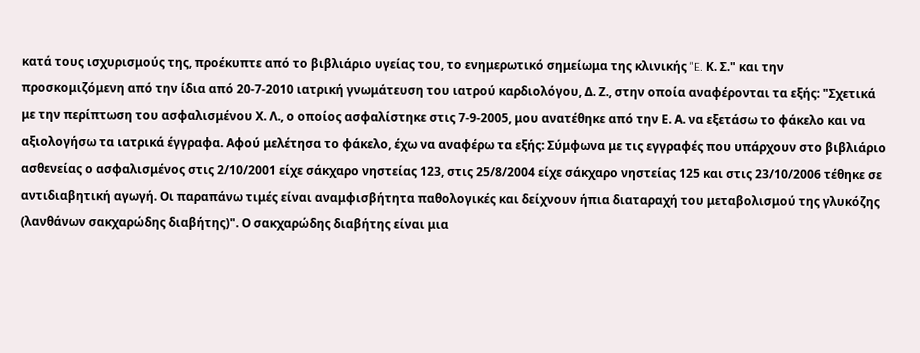κατά τους ισχυρισμούς της, προέκυπτε από το βιβλιάριο υγείας του, το ενημερωτικό σημείωμα της κλινικής "E. Κ. Σ." και την προσκομιζόμενη από την ίδια από 20-7-2010 ιατρική γνωμάτευση του ιατρού καρδιολόγου, Δ. Ζ., στην οποία αναφέρονται τα εξής: "Σχετικά με την περίπτωση του ασφαλισμένου Χ. Λ., ο οποίος ασφαλίστηκε στις 7-9-2005, μου ανατέθηκε από την Ε. Α. να εξετάσω το φάκελο και να αξιολογήσω τα ιατρικά έγγραφα. Αφού μελέτησα το φάκελο, έχω να αναφέρω τα εξής: Σύμφωνα με τις εγγραφές που υπάρχουν στο βιβλιάριο ασθενείας ο ασφαλισμένος στις 2/10/2001 είχε σάκχαρο νηστείας 123, στις 25/8/2004 είχε σάκχαρο νηστείας 125 και στις 23/10/2006 τέθηκε σε αντιδιαβητική αγωγή. Οι παραπάνω τιμές είναι αναμφισβήτητα παθολογικές και δείχνουν ήπια διαταραχή του μεταβολισμού της γλυκόζης (λανθάνων σακχαρώδης διαβήτης)". Ο σακχαρώδης διαβήτης είναι μια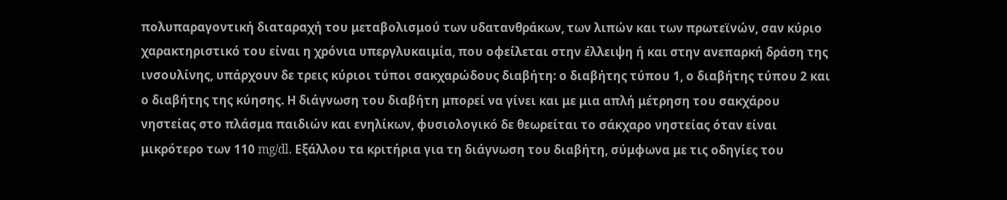πολυπαραγοντική διαταραχή του μεταβολισμού των υδατανθράκων, των λιπών και των πρωτεϊνών, σαν κύριο χαρακτηριστικό του είναι η χρόνια υπεργλυκαιμία, που οφείλεται στην έλλειψη ή και στην ανεπαρκή δράση της ινσουλίνης, υπάρχουν δε τρεις κύριοι τύποι σακχαρώδους διαβήτη: ο διαβήτης τύπου 1, ο διαβήτης τύπου 2 και ο διαβήτης της κύησης. Η διάγνωση του διαβήτη μπορεί να γίνει και με μια απλή μέτρηση του σακχάρου νηστείας στο πλάσμα παιδιών και ενηλίκων, φυσιολογικό δε θεωρείται το σάκχαρο νηστείας όταν είναι μικρότερο των 110 mg/dl. Εξάλλου τα κριτήρια για τη διάγνωση του διαβήτη, σύμφωνα με τις οδηγίες του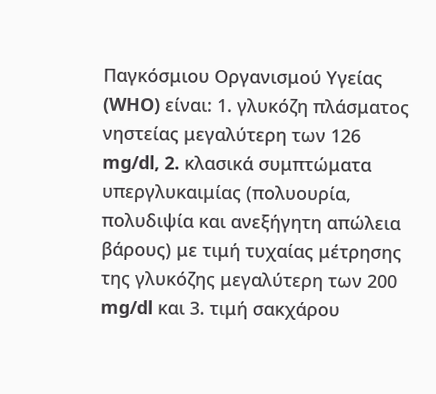Παγκόσμιου Οργανισμού Υγείας (WHO) είναι: 1. γλυκόζη πλάσματος νηστείας μεγαλύτερη των 126 mg/dl, 2. κλασικά συμπτώματα υπεργλυκαιμίας (πολυουρία, πολυδιψία και ανεξήγητη απώλεια βάρους) με τιμή τυχαίας μέτρησης της γλυκόζης μεγαλύτερη των 200 mg/dl και 3. τιμή σακχάρου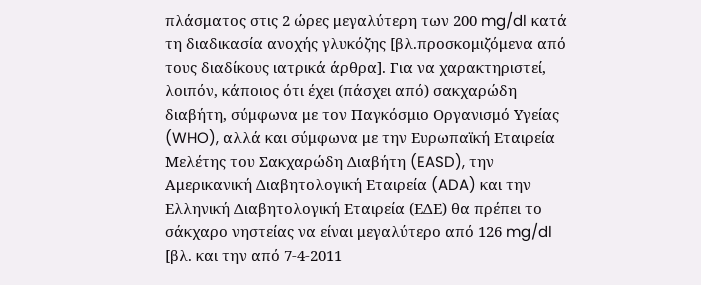πλάσματος στις 2 ώρες μεγαλύτερη των 200 mg/dl κατά τη διαδικασία ανοχής γλυκόζης [βλ.προσκομιζόμενα από τους διαδίκους ιατρικά άρθρα]. Για να χαρακτηριστεί, λοιπόν, κάποιος ότι έχει (πάσχει από) σακχαρώδη διαβήτη, σύμφωνα με τον Παγκόσμιο Οργανισμό Υγείας (WHO), αλλά και σύμφωνα με την Ευρωπαϊκή Εταιρεία Μελέτης του Σακχαρώδη Διαβήτη (EASD), την Αμερικανική Διαβητολογική Εταιρεία (ADA) και την Ελληνική Διαβητολογική Εταιρεία (ΕΔΕ) θα πρέπει το σάκχαρο νηστείας να είναι μεγαλύτερο από 126 mg/dl [βλ. και την από 7-4-2011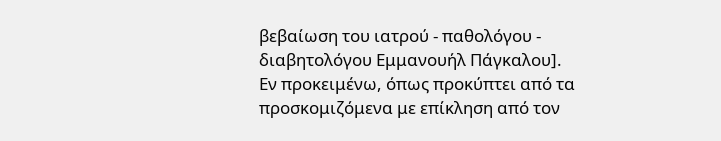βεβαίωση του ιατρού - παθολόγου - διαβητολόγου Εμμανουήλ Πάγκαλου].
Εν προκειμένω, όπως προκύπτει από τα προσκομιζόμενα με επίκληση από τον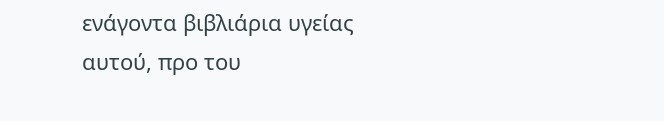ενάγοντα βιβλιάρια υγείας αυτού, προ του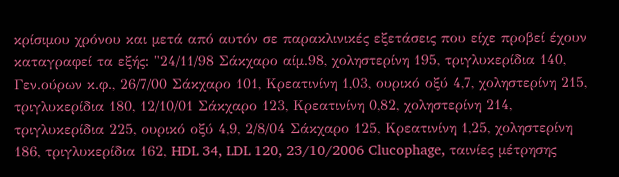κρίσιμου χρόνου και μετά από αυτόν σε παρακλινικές εξετάσεις που είχε προβεί έχουν καταγραφεί τα εξής: "24/11/98 Σάκχαρο αίμ.98, χοληστερίνη 195, τριγλυκερίδια 140, Γεν.ούρων κ.φ., 26/7/00 Σάκχαρο 101, Κρεατινίνη 1,03, ουρικό οξύ 4,7, χοληστερίνη 215, τριγλυκερίδια 180, 12/10/01 Σάκχαρο 123, Κρεατινίνη 0,82, χοληστερίνη 214, τριγλυκερίδια 225, ουρικό οξύ 4,9, 2/8/04 Σάκχαρο 125, Κρεατινίνη 1,25, χοληστερίνη 186, τριγλυκερίδια 162, HDL 34, LDL 120, 23/10/2006 Clucophage, ταινίες μέτρησης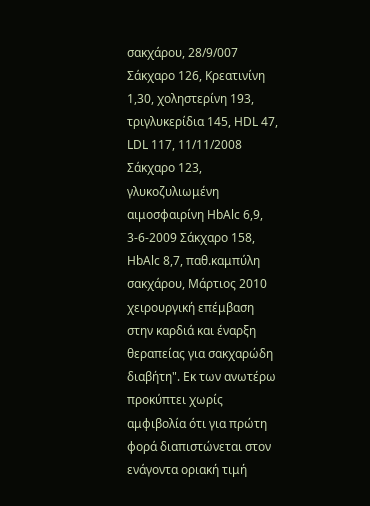σακχάρου, 28/9/007 Σάκχαρο 126, Κρεατινίνη 1,30, χοληστερίνη 193, τριγλυκερίδια 145, HDL 47, LDL 117, 11/11/2008 Σάκχαρο 123, γλυκοζυλιωμένη αιμοσφαιρίνη HbAlc 6,9, 3-6-2009 Σάκχαρο 158, HbAlc 8,7, παθ.καμπύλη σακχάρου, Μάρτιος 2010 χειρουργική επέμβαση στην καρδιά και έναρξη θεραπείας για σακχαρώδη διαβήτη". Εκ των ανωτέρω προκύπτει χωρίς αμφιβολία ότι για πρώτη φορά διαπιστώνεται στον ενάγοντα οριακή τιμή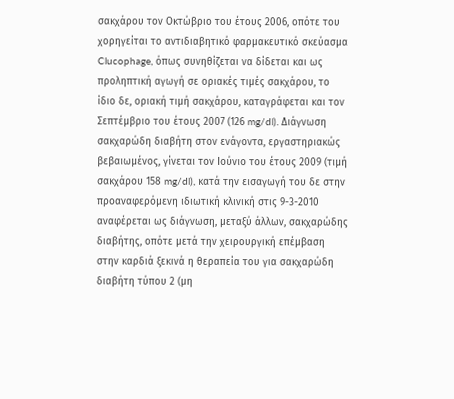σακχάρου τον Οκτώβριο του έτους 2006, οπότε του χορηγείται το αντιδιαβητικό φαρμακευτικό σκεύασμα Clucophage, όπως συνηθίζεται να δίδεται και ως προληπτική αγωγή σε οριακές τιμές σακχάρου, το ίδιο δε, οριακή τιμή σακχάρου, καταγράφεται και τον Σεπτέμβριο του έτους 2007 (126 mg/dl). Διάγνωση σακχαρώδη διαβήτη στον ενάγοντα, εργαστηριακώς βεβαιωμένος, γίνεται τον Ιούνιο του έτους 2009 (τιμή σακχάρου 158 mg/dl), κατά την εισαγωγή του δε στην προαναφερόμενη ιδιωτική κλινική στις 9-3-2010 αναφέρεται ως διάγνωση, μεταξύ άλλων, σακχαρώδης διαβήτης, οπότε μετά την χειρουργική επέμβαση στην καρδιά ξεκινά η θεραπεία του για σακχαρώδη διαβήτη τύπου 2 (μη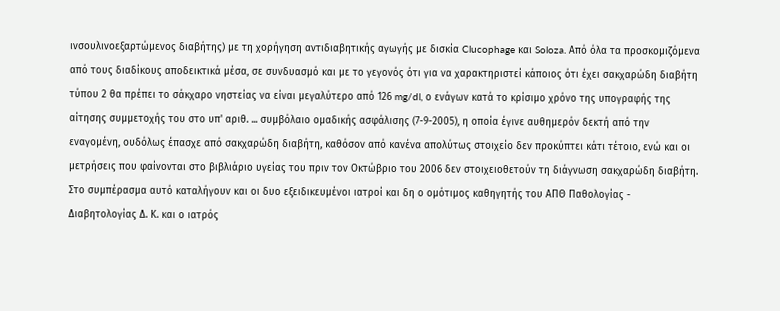ινσουλινοεξαρτώμενος διαβήτης) με τη χορήγηση αντιδιαβητικής αγωγής με δισκία Clucophage και Soloza. Από όλα τα προσκομιζόμενα από τους διαδίκους αποδεικτικά μέσα, σε συνδυασμό και με το γεγονός ότι για να χαρακτηριστεί κάποιος ότι έχει σακχαρώδη διαβήτη τύπου 2 θα πρέπει το σάκχαρο νηστείας να είναι μεγαλύτερο από 126 mg/dl, ο ενάγων κατά το κρίσιμο χρόνο της υπογραφής της αίτησης συμμετοχής του στο υπ' αριθ. ... συμβόλαιο ομαδικής ασφάλισης (7-9-2005), η οποία έγινε αυθημερόν δεκτή από την εναγομένη, ουδόλως έπασχε από σακχαρώδη διαβήτη, καθόσον από κανένα απολύτως στοιχείο δεν προκύπτει κάτι τέτοιο, ενώ και οι μετρήσεις που φαίνονται στο βιβλιάριο υγείας του πριν τον Οκτώβριο του 2006 δεν στοιχειοθετούν τη διάγνωση σακχαρώδη διαβήτη. Στο συμπέρασμα αυτό καταλήγουν και οι δυο εξειδικευμένοι ιατροί και δη ο ομότιμος καθηγητής του ΑΠΘ Παθολογίας - Διαβητολογίας Δ. Κ. και ο ιατρός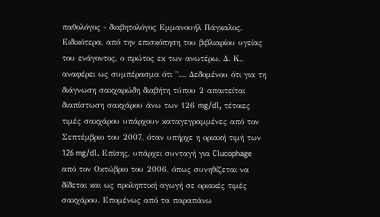παθολόγος - διαβητολόγος Εμμανουήλ Πάγκαλος. Ειδικότερα, από την επισκόπηση του βιβλιαρίου υγείας του ενάγοντος, ο πρώτος εκ των ανωτέρω, Δ. Κ., αναφέρει ως συμπέρασμα ότι ".... Δεδομένου ότι για τη διάγνωση σακχαρώδη διαβήτη τύπου 2 απαιτείται διαπίστωση σακχάρου άνω των 126 mg/dl, τέτοιες τιμές σακχάρου υπάρχουν καταγεγραμμένες από τον Σεπτέμβριο του 2007, όταν υπήρχε η οριακή τιμή των 126 mg/dl. Επίσης, υπάρχει συνταγή για Clucophage από τον Οκτώβριο του 2006, όπως συνηθίζεται να δίδεται και ως προληπτική αγωγή σε οριακές τιμές σακχάρου. Επομένως από τα παραπάνω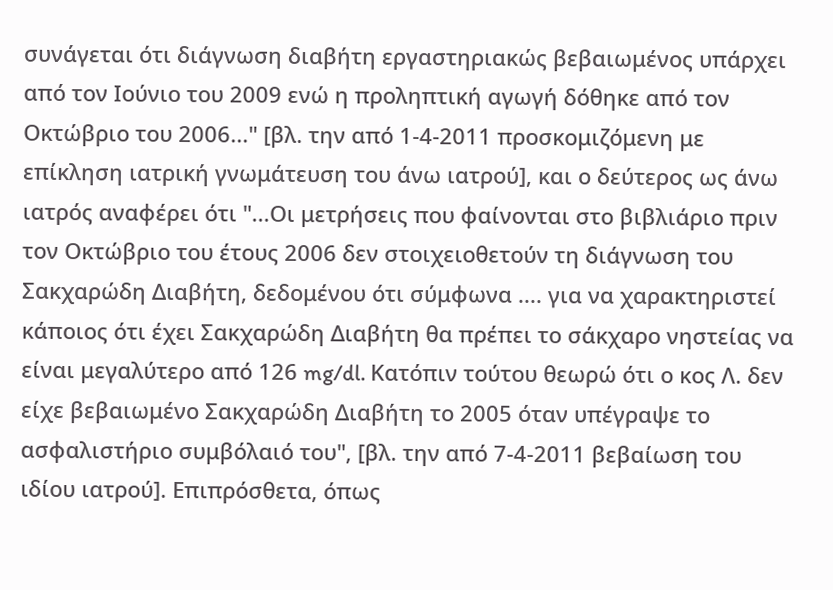συνάγεται ότι διάγνωση διαβήτη εργαστηριακώς βεβαιωμένος υπάρχει από τον Ιούνιο του 2009 ενώ η προληπτική αγωγή δόθηκε από τον Οκτώβριο του 2006..." [βλ. την από 1-4-2011 προσκομιζόμενη με επίκληση ιατρική γνωμάτευση του άνω ιατρού], και ο δεύτερος ως άνω ιατρός αναφέρει ότι "...Οι μετρήσεις που φαίνονται στο βιβλιάριο πριν τον Οκτώβριο του έτους 2006 δεν στοιχειοθετούν τη διάγνωση του Σακχαρώδη Διαβήτη, δεδομένου ότι σύμφωνα .... για να χαρακτηριστεί κάποιος ότι έχει Σακχαρώδη Διαβήτη θα πρέπει το σάκχαρο νηστείας να είναι μεγαλύτερο από 126 mg/dl. Κατόπιν τούτου θεωρώ ότι ο κος Λ. δεν είχε βεβαιωμένο Σακχαρώδη Διαβήτη το 2005 όταν υπέγραψε το ασφαλιστήριο συμβόλαιό του", [βλ. την από 7-4-2011 βεβαίωση του ιδίου ιατρού]. Επιπρόσθετα, όπως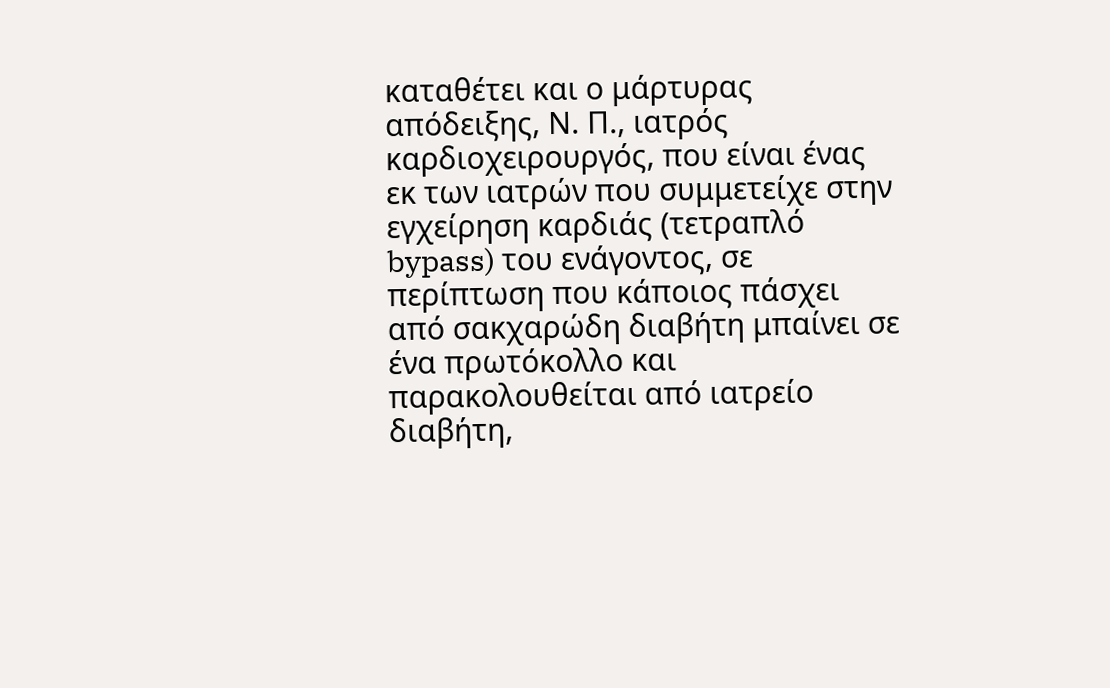καταθέτει και ο μάρτυρας απόδειξης, Ν. Π., ιατρός καρδιοχειρουργός, που είναι ένας εκ των ιατρών που συμμετείχε στην εγχείρηση καρδιάς (τετραπλό bypass) του ενάγοντος, σε περίπτωση που κάποιος πάσχει από σακχαρώδη διαβήτη μπαίνει σε ένα πρωτόκολλο και παρακολουθείται από ιατρείο διαβήτη,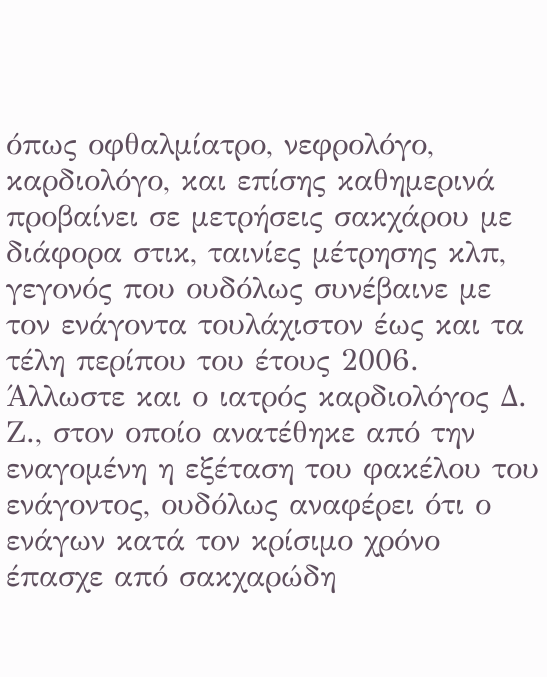όπως οφθαλμίατρο, νεφρολόγο, καρδιολόγο, και επίσης καθημερινά προβαίνει σε μετρήσεις σακχάρου με διάφορα στικ, ταινίες μέτρησης κλπ, γεγονός που ουδόλως συνέβαινε με τον ενάγοντα τουλάχιστον έως και τα τέλη περίπου του έτους 2006. Άλλωστε και ο ιατρός καρδιολόγος Δ. Ζ., στον οποίο ανατέθηκε από την εναγομένη η εξέταση του φακέλου του ενάγοντος, ουδόλως αναφέρει ότι ο ενάγων κατά τον κρίσιμο χρόνο έπασχε από σακχαρώδη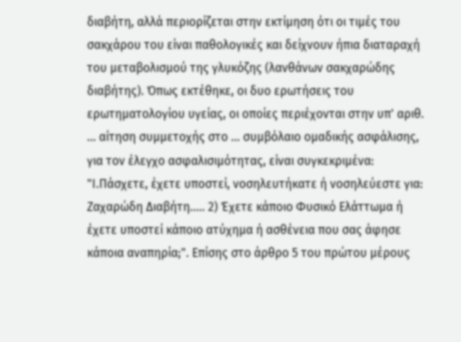διαβήτη, αλλά περιορίζεται στην εκτίμηση ότι οι τιμές του σακχάρου του είναι παθολογικές και δείχνουν ήπια διαταραχή του μεταβολισμού της γλυκόζης (λανθάνων σακχαρώδης διαβήτης). Όπως εκτέθηκε, οι δυο ερωτήσεις του ερωτηματολογίου υγείας, οι οποίες περιέχονται στην υπ' αριθ. ... αίτηση συμμετοχής στο ... συμβόλαιο ομαδικής ασφάλισης, για τον έλεγχο ασφαλισιμότητας, είναι συγκεκριμένα: "Ι.Πάσχετε, έχετε υποστεί, νοσηλευτήκατε ή νοσηλεύεστε για: Ζαχαρώδη Διαβήτη..... 2) Έχετε κάποιο Φυσικό Ελάττωμα ή έχετε υποστεί κάποιο ατύχημα ή ασθένεια που σας άφησε κάποια αναπηρία;". Επίσης στο άρθρο 5 του πρώτου μέρους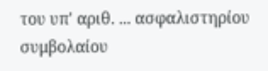του υπ' αριθ. ... ασφαλιστηρίου συμβολαίου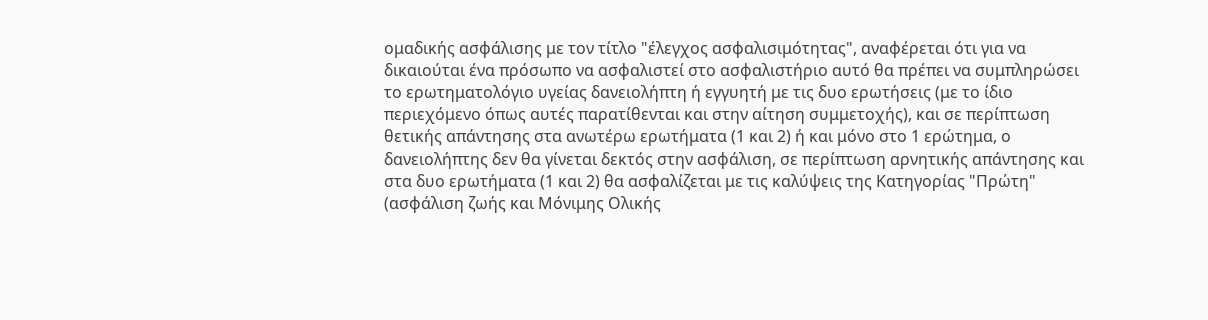ομαδικής ασφάλισης με τον τίτλο "έλεγχος ασφαλισιμότητας", αναφέρεται ότι για να δικαιούται ένα πρόσωπο να ασφαλιστεί στο ασφαλιστήριο αυτό θα πρέπει να συμπληρώσει το ερωτηματολόγιο υγείας δανειολήπτη ή εγγυητή με τις δυο ερωτήσεις (με το ίδιο περιεχόμενο όπως αυτές παρατίθενται και στην αίτηση συμμετοχής), και σε περίπτωση θετικής απάντησης στα ανωτέρω ερωτήματα (1 και 2) ή και μόνο στο 1 ερώτημα, ο δανειολήπτης δεν θα γίνεται δεκτός στην ασφάλιση, σε περίπτωση αρνητικής απάντησης και στα δυο ερωτήματα (1 και 2) θα ασφαλίζεται με τις καλύψεις της Κατηγορίας "Πρώτη" (ασφάλιση ζωής και Μόνιμης Ολικής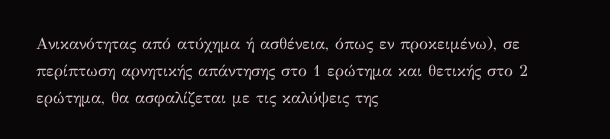Ανικανότητας από ατύχημα ή ασθένεια, όπως εν προκειμένω), σε περίπτωση αρνητικής απάντησης στο 1 ερώτημα και θετικής στο 2 ερώτημα, θα ασφαλίζεται με τις καλύψεις της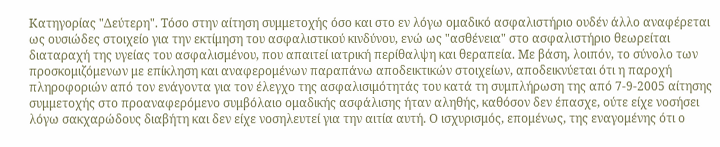Κατηγορίας "Δεύτερη". Τόσο στην αίτηση συμμετοχής όσο και στο εν λόγω ομαδικό ασφαλιστήριο ουδέν άλλο αναφέρεται ως ουσιώδες στοιχείο για την εκτίμηση του ασφαλιστικού κινδύνου, ενώ ως "ασθένεια" στο ασφαλιστήριο θεωρείται διαταραχή της υγείας του ασφαλισμένου, που απαιτεί ιατρική περίθαλψη και θεραπεία. Με βάση, λοιπόν, το σύνολο των προσκομιζόμενων με επίκληση και αναφερομένων παραπάνω αποδεικτικών στοιχείων, αποδεικνύεται ότι η παροχή πληροφοριών από τον ενάγοντα για τον έλεγχο της ασφαλισιμότητάς του κατά τη συμπλήρωση της από 7-9-2005 αίτησης συμμετοχής στο προαναφερόμενο συμβόλαιο ομαδικής ασφάλισης ήταν αληθής, καθόσον δεν έπασχε, ούτε είχε νοσήσει λόγω σακχαρώδους διαβήτη και δεν είχε νοσηλευτεί για την αιτία αυτή. Ο ισχυρισμός, επομένως, της εναγομένης ότι ο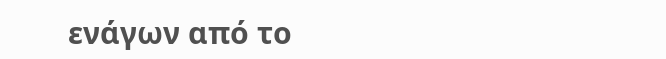ενάγων από το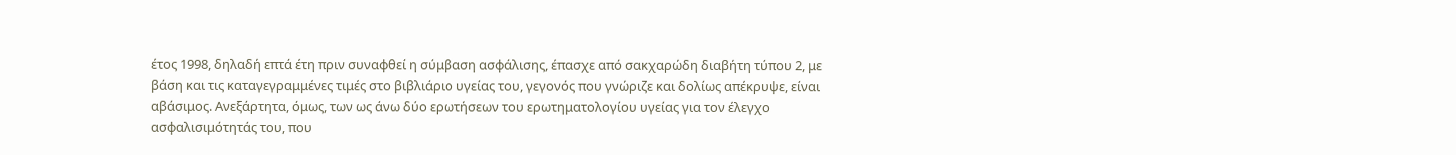έτος 1998, δηλαδή επτά έτη πριν συναφθεί η σύμβαση ασφάλισης, έπασχε από σακχαρώδη διαβήτη τύπου 2, με βάση και τις καταγεγραμμένες τιμές στο βιβλιάριο υγείας του, γεγονός που γνώριζε και δολίως απέκρυψε, είναι αβάσιμος. Ανεξάρτητα, όμως, των ως άνω δύο ερωτήσεων του ερωτηματολογίου υγείας για τον έλεγχο ασφαλισιμότητάς του, που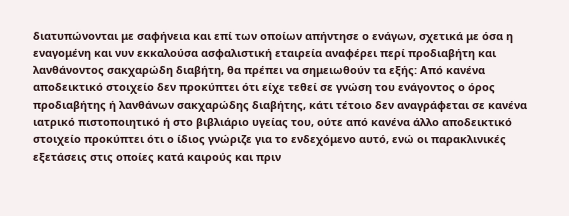διατυπώνονται με σαφήνεια και επί των οποίων απήντησε ο ενάγων, σχετικά με όσα η εναγομένη και νυν εκκαλούσα ασφαλιστική εταιρεία αναφέρει περί προδιαβήτη και λανθάνοντος σακχαρώδη διαβήτη, θα πρέπει να σημειωθούν τα εξής: Από κανένα αποδεικτικό στοιχείο δεν προκύπτει ότι είχε τεθεί σε γνώση του ενάγοντος ο όρος προδιαβήτης ή λανθάνων σακχαρώδης διαβήτης, κάτι τέτοιο δεν αναγράφεται σε κανένα ιατρικό πιστοποιητικό ή στο βιβλιάριο υγείας του, ούτε από κανένα άλλο αποδεικτικό στοιχείο προκύπτει ότι ο ίδιος γνώριζε για το ενδεχόμενο αυτό, ενώ οι παρακλινικές εξετάσεις στις οποίες κατά καιρούς και πριν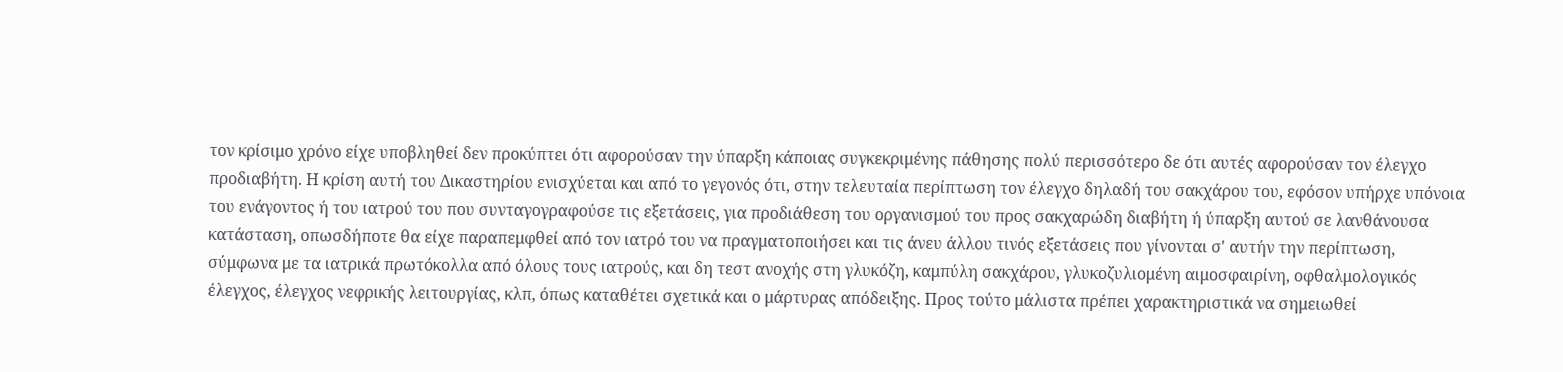τον κρίσιμο χρόνο είχε υποβληθεί δεν προκύπτει ότι αφορούσαν την ύπαρξη κάποιας συγκεκριμένης πάθησης πολύ περισσότερο δε ότι αυτές αφορούσαν τον έλεγχο προδιαβήτη. Η κρίση αυτή του Δικαστηρίου ενισχύεται και από το γεγονός ότι, στην τελευταία περίπτωση τον έλεγχο δηλαδή του σακχάρου του, εφόσον υπήρχε υπόνοια του ενάγοντος ή του ιατρού του που συνταγογραφούσε τις εξετάσεις, για προδιάθεση του οργανισμού του προς σακχαρώδη διαβήτη ή ύπαρξη αυτού σε λανθάνουσα κατάσταση, οπωσδήποτε θα είχε παραπεμφθεί από τον ιατρό του να πραγματοποιήσει και τις άνευ άλλου τινός εξετάσεις που γίνονται σ' αυτήν την περίπτωση, σύμφωνα με τα ιατρικά πρωτόκολλα από όλους τους ιατρούς, και δη τεστ ανοχής στη γλυκόζη, καμπύλη σακχάρου, γλυκοζυλιομένη αιμοσφαιρίνη, οφθαλμολογικός έλεγχος, έλεγχος νεφρικής λειτουργίας, κλπ, όπως καταθέτει σχετικά και ο μάρτυρας απόδειξης. Προς τούτο μάλιστα πρέπει χαρακτηριστικά να σημειωθεί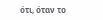ότι, όταν το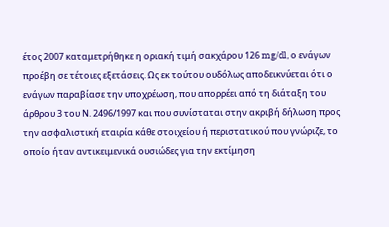έτος 2007 καταμετρήθηκε η οριακή τιμή σακχάρου 126 mg/dl, ο ενάγων προέβη σε τέτοιες εξετάσεις. Ως εκ τούτου ουδόλως αποδεικνύεται ότι ο ενάγων παραβίασε την υποχρέωση, που απορρέει από τη διάταξη του άρθρου 3 του Ν. 2496/1997 και που συνίσταται στην ακριβή δήλωση προς την ασφαλιστική εταιρία κάθε στοιχείου ή περιστατικού που γνώριζε, το οποίο ήταν αντικειμενικά ουσιώδες για την εκτίμηση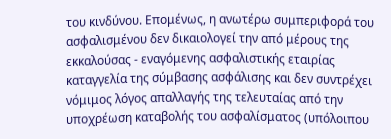του κινδύνου. Επομένως, η ανωτέρω συμπεριφορά του ασφαλισμένου δεν δικαιολογεί την από μέρους της εκκαλούσας - εναγόμενης ασφαλιστικής εταιρίας καταγγελία της σύμβασης ασφάλισης και δεν συντρέχει νόμιμος λόγος απαλλαγής της τελευταίας από την υποχρέωση καταβολής του ασφαλίσματος (υπόλοιπου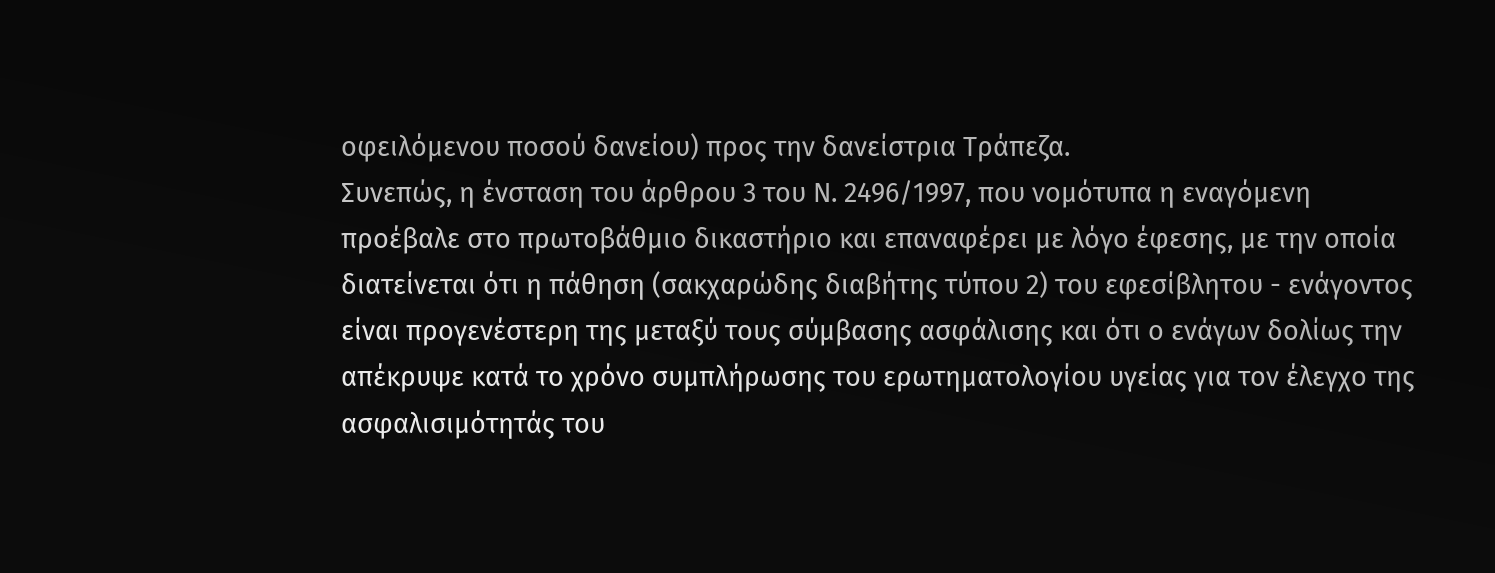οφειλόμενου ποσού δανείου) προς την δανείστρια Τράπεζα.
Συνεπώς, η ένσταση του άρθρου 3 του Ν. 2496/1997, που νομότυπα η εναγόμενη προέβαλε στο πρωτοβάθμιο δικαστήριο και επαναφέρει με λόγο έφεσης, με την οποία διατείνεται ότι η πάθηση (σακχαρώδης διαβήτης τύπου 2) του εφεσίβλητου - ενάγοντος είναι προγενέστερη της μεταξύ τους σύμβασης ασφάλισης και ότι ο ενάγων δολίως την απέκρυψε κατά το χρόνο συμπλήρωσης του ερωτηματολογίου υγείας για τον έλεγχο της ασφαλισιμότητάς του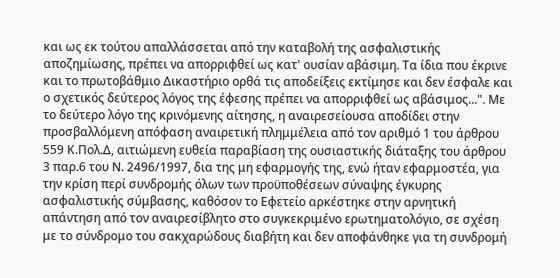και ως εκ τούτου απαλλάσσεται από την καταβολή της ασφαλιστικής αποζημίωσης, πρέπει να απορριφθεί ως κατ' ουσίαν αβάσιμη. Τα ίδια που έκρινε και το πρωτοβάθμιο Δικαστήριο ορθά τις αποδείξεις εκτίμησε και δεν έσφαλε και ο σχετικός δεύτερος λόγος της έφεσης πρέπει να απορριφθεί ως αβάσιμος...". Με το δεύτερο λόγο της κρινόμενης αίτησης, η αναιρεσείουσα αποδίδει στην προσβαλλόμενη απόφαση αναιρετική πλημμέλεια από τον αριθμό 1 του άρθρου 559 Κ.Πολ.Δ, αιτιώμενη ευθεία παραβίαση της ουσιαστικής διάταξης του άρθρου 3 παρ.6 του Ν. 2496/1997, δια της μη εφαρμογής της, ενώ ήταν εφαρμοστέα, για την κρίση περί συνδρομής όλων των προϋποθέσεων σύναψης έγκυρης ασφαλιστικής σύμβασης, καθόσον το Εφετείο αρκέστηκε στην αρνητική απάντηση από τον αναιρεσίβλητο στο συγκεκριμένο ερωτηματολόγιο, σε σχέση με το σύνδρομο του σακχαρώδους διαβήτη και δεν αποφάνθηκε για τη συνδρομή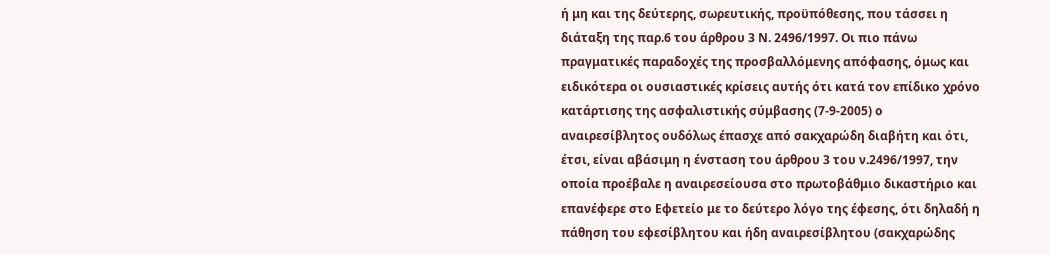ή μη και της δεύτερης, σωρευτικής, προϋπόθεσης, που τάσσει η διάταξη της παρ.6 του άρθρου 3 Ν. 2496/1997. Οι πιο πάνω πραγματικές παραδοχές της προσβαλλόμενης απόφασης, όμως και ειδικότερα οι ουσιαστικές κρίσεις αυτής ότι κατά τον επίδικο χρόνο κατάρτισης της ασφαλιστικής σύμβασης (7-9-2005) ο αναιρεσίβλητος ουδόλως έπασχε από σακχαρώδη διαβήτη και ότι, έτσι, είναι αβάσιμη η ένσταση του άρθρου 3 του ν.2496/1997, την οποία προέβαλε η αναιρεσείουσα στο πρωτοβάθμιο δικαστήριο και επανέφερε στο Εφετείο με το δεύτερο λόγο της έφεσης, ότι δηλαδή η πάθηση του εφεσίβλητου και ήδη αναιρεσίβλητου (σακχαρώδης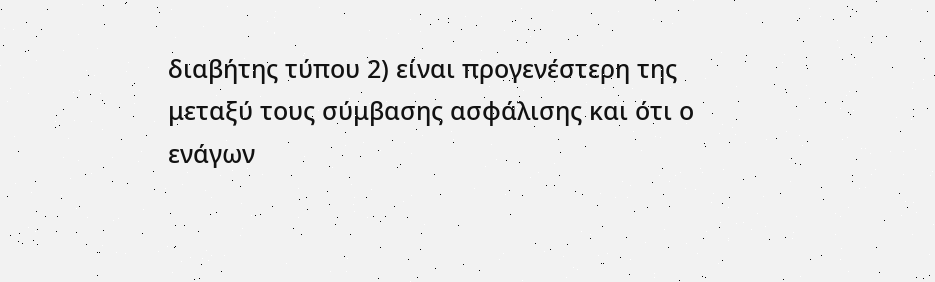διαβήτης τύπου 2) είναι προγενέστερη της μεταξύ τους σύμβασης ασφάλισης και ότι ο ενάγων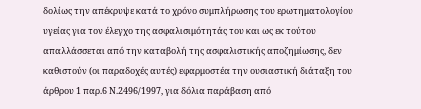δολίως την απέκρυψε κατά το χρόνο συμπλήρωσης του ερωτηματολογίου υγείας για τον έλεγχο της ασφαλισιμότητάς του και ως εκ τούτου απαλλάσσεται από την καταβολή της ασφαλιστικής αποζημίωσης, δεν καθιστούν (οι παραδοχές αυτές) εφαρμοστέα την ουσιαστική διάταξη του άρθρου 1 παρ.6 Ν.2496/1997, για δόλια παράβαση από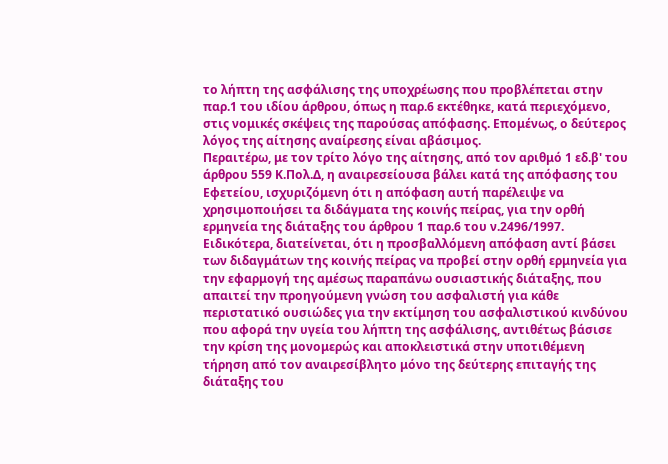το λήπτη της ασφάλισης της υποχρέωσης που προβλέπεται στην παρ.1 του ιδίου άρθρου, όπως η παρ.6 εκτέθηκε, κατά περιεχόμενο, στις νομικές σκέψεις της παρούσας απόφασης. Επομένως, ο δεύτερος λόγος της αίτησης αναίρεσης είναι αβάσιμος.
Περαιτέρω, με τον τρίτο λόγο της αίτησης, από τον αριθμό 1 εδ.β' του άρθρου 559 Κ.Πολ.Δ, η αναιρεσείουσα βάλει κατά της απόφασης του Εφετείου, ισχυριζόμενη ότι η απόφαση αυτή παρέλειψε να χρησιμοποιήσει τα διδάγματα της κοινής πείρας, για την ορθή ερμηνεία της διάταξης του άρθρου 1 παρ.6 του ν.2496/1997. Ειδικότερα, διατείνεται, ότι η προσβαλλόμενη απόφαση αντί βάσει των διδαγμάτων της κοινής πείρας να προβεί στην ορθή ερμηνεία για την εφαρμογή της αμέσως παραπάνω ουσιαστικής διάταξης, που απαιτεί την προηγούμενη γνώση του ασφαλιστή για κάθε περιστατικό ουσιώδες για την εκτίμηση του ασφαλιστικού κινδύνου που αφορά την υγεία του λήπτη της ασφάλισης, αντιθέτως βάσισε την κρίση της μονομερώς και αποκλειστικά στην υποτιθέμενη τήρηση από τον αναιρεσίβλητο μόνο της δεύτερης επιταγής της διάταξης του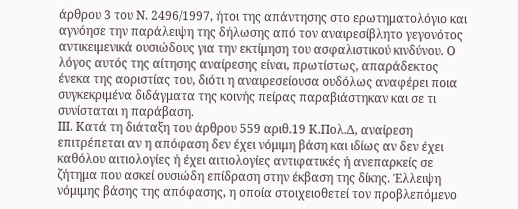άρθρου 3 του Ν. 2496/1997, ήτοι της απάντησης στο ερωτηματολόγιο και αγνόησε την παράλειψη της δήλωσης από τον αναιρεσίβλητο γεγονότος αντικειμενικά ουσιώδους για την εκτίμηση του ασφαλιστικού κινδύνου. Ο λόγος αυτός της αίτησης αναίρεσης είναι, πρωτίστως, απαράδεκτος ένεκα της αοριστίας του, διότι η αναιρεσείουσα ουδόλως αναφέρει ποια συγκεκριμένα διδάγματα της κοινής πείρας παραβιάστηκαν και σε τι συνίσταται η παράβαση.
ΙΙΙ. Κατά τη διάταξη του άρθρου 559 αριθ.19 Κ.Πολ.Δ, αναίρεση επιτρέπεται αν η απόφαση δεν έχει νόμιμη βάση και ιδίως αν δεν έχει καθόλου αιτιολογίες ή έχει αιτιολογίες αντιφατικές ή ανεπαρκείς σε ζήτημα που ασκεί ουσιώδη επίδραση στην έκβαση της δίκης. Έλλειψη νόμιμης βάσης της απόφασης, η οποία στοιχειοθετεί τον προβλεπόμενο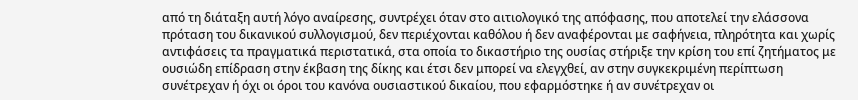από τη διάταξη αυτή λόγο αναίρεσης, συντρέχει όταν στο αιτιολογικό της απόφασης, που αποτελεί την ελάσσονα πρόταση του δικανικού συλλογισμού, δεν περιέχονται καθόλου ή δεν αναφέρονται με σαφήνεια, πληρότητα και χωρίς αντιφάσεις τα πραγματικά περιστατικά, στα οποία το δικαστήριο της ουσίας στήριξε την κρίση του επί ζητήματος με ουσιώδη επίδραση στην έκβαση της δίκης και έτσι δεν μπορεί να ελεγχθεί, αν στην συγκεκριμένη περίπτωση συνέτρεχαν ή όχι οι όροι του κανόνα ουσιαστικού δικαίου, που εφαρμόστηκε ή αν συνέτρεχαν οι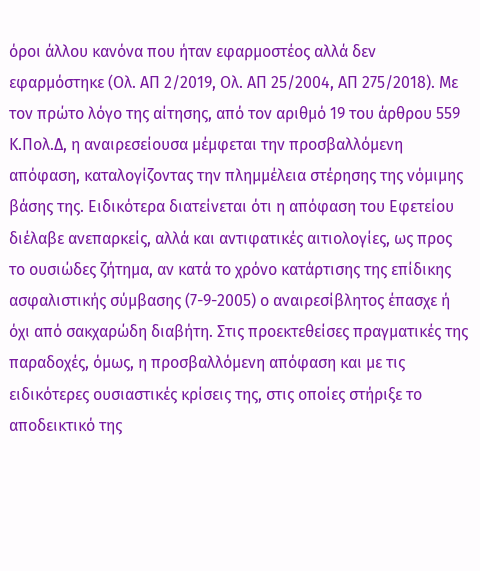όροι άλλου κανόνα που ήταν εφαρμοστέος αλλά δεν εφαρμόστηκε (Ολ. ΑΠ 2/2019, Ολ. ΑΠ 25/2004, ΑΠ 275/2018). Με τον πρώτο λόγο της αίτησης, από τον αριθμό 19 του άρθρου 559 Κ.Πολ.Δ, η αναιρεσείουσα μέμφεται την προσβαλλόμενη απόφαση, καταλογίζοντας την πλημμέλεια στέρησης της νόμιμης βάσης της. Ειδικότερα διατείνεται ότι η απόφαση του Εφετείου διέλαβε ανεπαρκείς, αλλά και αντιφατικές αιτιολογίες, ως προς το ουσιώδες ζήτημα, αν κατά το χρόνο κατάρτισης της επίδικης ασφαλιστικής σύμβασης (7-9-2005) ο αναιρεσίβλητος έπασχε ή όχι από σακχαρώδη διαβήτη. Στις προεκτεθείσες πραγματικές της παραδοχές, όμως, η προσβαλλόμενη απόφαση και με τις ειδικότερες ουσιαστικές κρίσεις της, στις οποίες στήριξε το αποδεικτικό της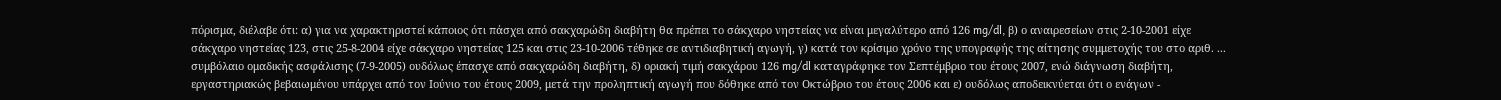πόρισμα, διέλαβε ότι: α) για να χαρακτηριστεί κάποιος ότι πάσχει από σακχαρώδη διαβήτη θα πρέπει το σάκχαρο νηστείας να είναι μεγαλύτερο από 126 mg/dl, β) ο αναιρεσείων στις 2-10-2001 είχε σάκχαρο νηστείας 123, στις 25-8-2004 είχε σάκχαρο νηστείας 125 και στις 23-10-2006 τέθηκε σε αντιδιαβητική αγωγή, γ) κατά τον κρίσιμο χρόνο της υπογραφής της αίτησης συμμετοχής του στο αριθ. ... συμβόλαιο ομαδικής ασφάλισης (7-9-2005) ουδόλως έπασχε από σακχαρώδη διαβήτη, δ) οριακή τιμή σακχάρου 126 mg/dl καταγράφηκε τον Σεπτέμβριο του έτους 2007, ενώ διάγνωση διαβήτη, εργαστηριακώς βεβαιωμένου υπάρχει από τον Ιούνιο του έτους 2009, μετά την προληπτική αγωγή που δόθηκε από τον Οκτώβριο του έτους 2006 και ε) ουδόλως αποδεικνύεται ότι ο ενάγων -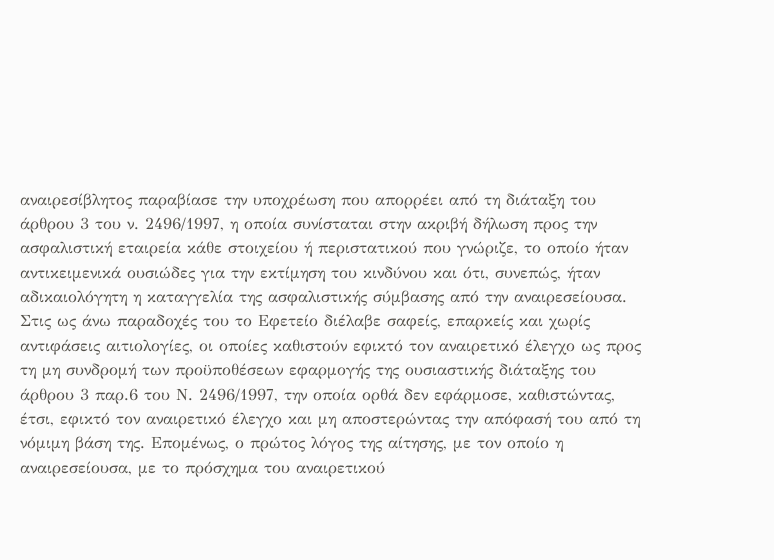αναιρεσίβλητος παραβίασε την υποχρέωση που απορρέει από τη διάταξη του άρθρου 3 του ν. 2496/1997, η οποία συνίσταται στην ακριβή δήλωση προς την ασφαλιστική εταιρεία κάθε στοιχείου ή περιστατικού που γνώριζε, το οποίο ήταν αντικειμενικά ουσιώδες για την εκτίμηση του κινδύνου και ότι, συνεπώς, ήταν αδικαιολόγητη η καταγγελία της ασφαλιστικής σύμβασης από την αναιρεσείουσα. Στις ως άνω παραδοχές του το Εφετείο διέλαβε σαφείς, επαρκείς και χωρίς αντιφάσεις αιτιολογίες, οι οποίες καθιστούν εφικτό τον αναιρετικό έλεγχο ως προς τη μη συνδρομή των προϋποθέσεων εφαρμογής της ουσιαστικής διάταξης του άρθρου 3 παρ.6 του Ν. 2496/1997, την οποία ορθά δεν εφάρμοσε, καθιστώντας, έτσι, εφικτό τον αναιρετικό έλεγχο και μη αποστερώντας την απόφασή του από τη νόμιμη βάση της. Επομένως, ο πρώτος λόγος της αίτησης, με τον οποίο η αναιρεσείουσα, με το πρόσχημα του αναιρετικού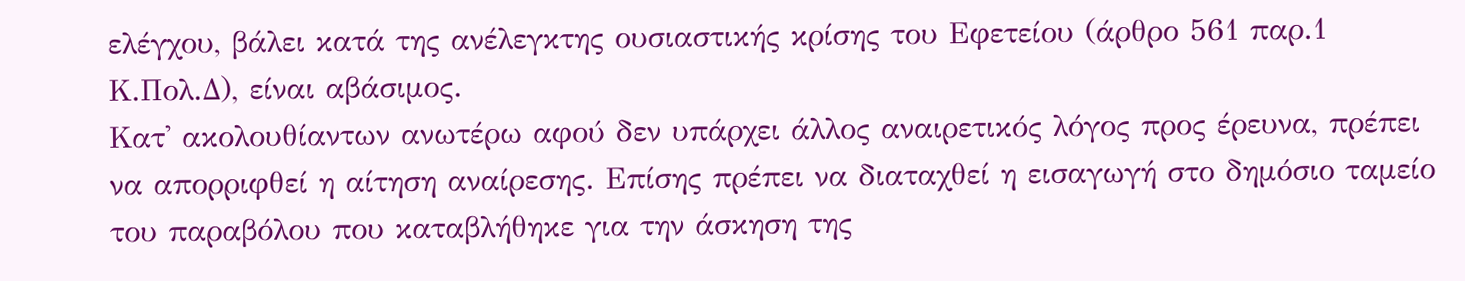ελέγχου, βάλει κατά της ανέλεγκτης ουσιαστικής κρίσης του Εφετείου (άρθρο 561 παρ.1 Κ.Πολ.Δ), είναι αβάσιμος.
Κατ' ακολουθίαντων ανωτέρω αφού δεν υπάρχει άλλος αναιρετικός λόγος προς έρευνα, πρέπει να απορριφθεί η αίτηση αναίρεσης. Επίσης πρέπει να διαταχθεί η εισαγωγή στο δημόσιο ταμείο του παραβόλου που καταβλήθηκε για την άσκηση της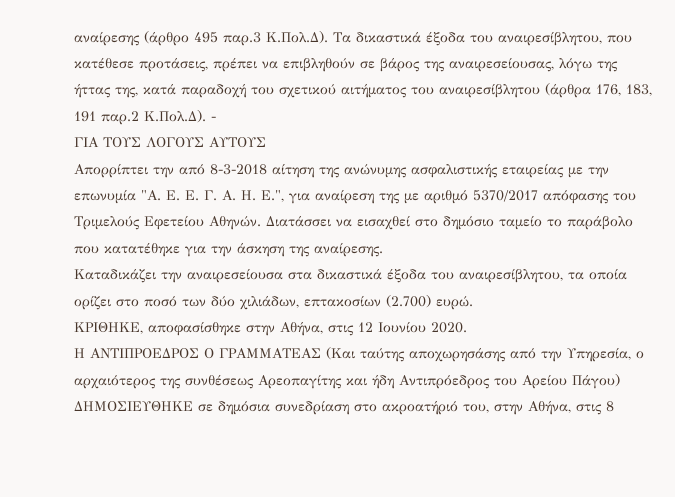αναίρεσης (άρθρο 495 παρ.3 Κ.Πολ.Δ). Τα δικαστικά έξοδα του αναιρεσίβλητου, που κατέθεσε προτάσεις, πρέπει να επιβληθούν σε βάρος της αναιρεσείουσας, λόγω της ήττας της, κατά παραδοχή του σχετικού αιτήματος του αναιρεσίβλητου (άρθρα 176, 183, 191 παρ.2 Κ.Πολ.Δ). -
ΓΙΑ ΤΟΥΣ ΛΟΓΟΥΣ ΑΥΤΟΥΣ
Απορρίπτει την από 8-3-2018 αίτηση της ανώνυμης ασφαλιστικής εταιρείας με την επωνυμία "Α. Ε. Ε. Γ. Α. Η. Ε.", για αναίρεση της με αριθμό 5370/2017 απόφασης του Τριμελούς Εφετείου Αθηνών. Διατάσσει να εισαχθεί στο δημόσιο ταμείο το παράβολο που κατατέθηκε για την άσκηση της αναίρεσης.
Καταδικάζει την αναιρεσείουσα στα δικαστικά έξοδα του αναιρεσίβλητου, τα οποία ορίζει στο ποσό των δύο χιλιάδων, επτακοσίων (2.700) ευρώ.
ΚΡΙΘΗΚΕ, αποφασίσθηκε στην Αθήνα, στις 12 Ιουνίου 2020.
Η ΑΝΤΙΠΡΟΕΔΡΟΣ Ο ΓΡΑΜΜΑΤΕΑΣ (Και ταύτης αποχωρησάσης από την Υπηρεσία, ο αρχαιότερος της συνθέσεως Αρεοπαγίτης και ήδη Αντιπρόεδρος του Αρείου Πάγου) ΔΗΜΟΣΙΕΥΘΗΚΕ σε δημόσια συνεδρίαση στο ακροατήριό του, στην Αθήνα, στις 8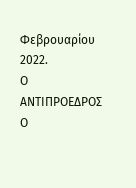Φεβρουαρίου 2022.
Ο ΑΝΤΙΠΡΟΕΔΡΟΣ Ο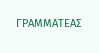ΓΡΑΜΜΑΤΕΑΣ